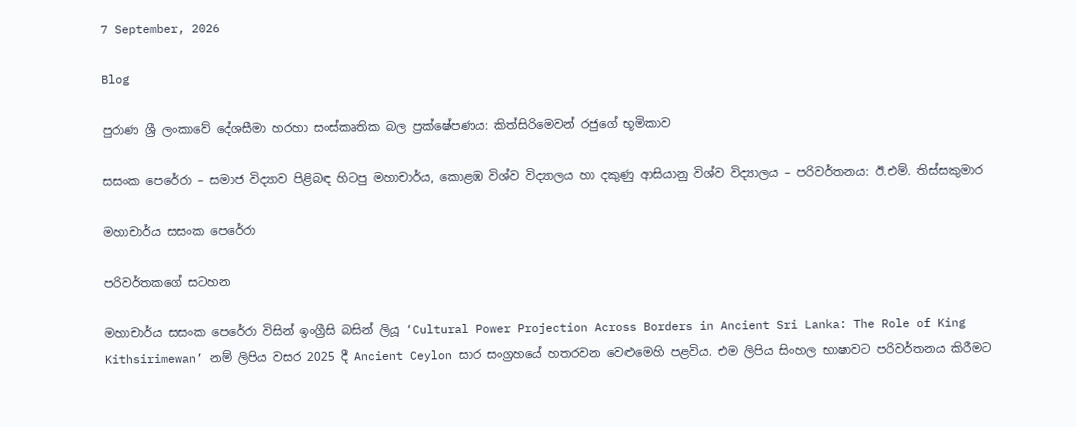7 September, 2026

Blog

පුරාණ ශ්‍රී ලංකාවේ දේශසීමා හරහා සංස්කෘතික බල ප්‍රක්ෂේපණය: කිත්සිරිමෙවන් රජුගේ භූමිකාව

සසංක පෙරේරා – සමාජ විද්‍යාව පිළිබඳ හිටපු මහාචාර්ය, කොළඹ විශ්ව විද්‍යාලය හා දකුණු ආසියානු විශ්ව විද්‍යාලය – පරිවර්තනය: ඊ.එම්. තිස්සකුමාර

මහාචාර්ය සසංක පෙරේරා

පරිවර්තකගේ සටහන

මහාචාර්ය සසංක පෙරේරා විසින් ඉංග්‍රීසි බසින් ලියූ ‘Cultural Power Projection Across Borders in Ancient Sri Lanka: The Role of King Kithsirimewan’ නම් ලිපිය වසර 2025 දී Ancient Ceylon සාර සංග්‍රහයේ හතරවන වෙළුමෙහි පළවිය. එම ලිපිය සිංහල භාෂාවට පරිවර්තනය කිරීමට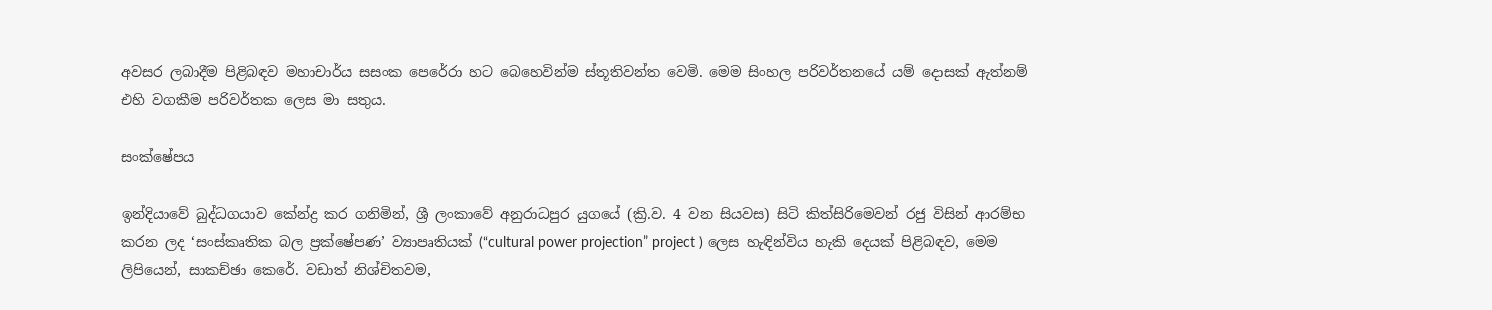අවසර ලබාදීම පිළිබඳව මහාචාර්ය සසංක පෙරේරා හට බෙහෙවින්ම ස්තූතිවන්ත වෙමි. මෙම සිංහල පරිවර්තනයේ යම් දොසක් ඇත්නම් එහි වගකීම පරිවර්තක ලෙස මා සතුය.

සංක්ෂේපය

ඉන්දියාවේ බුද්ධගයාව කේන්ද්‍ර කර ගනිමින්, ශ්‍රී ලංකාවේ අනුරාධපුර යුගයේ (ක්‍රි.ව. 4 වන සියවස) සිටි කිත්සිරිමෙවන් රජු විසින් ආරම්භ කරන ලද ‘සංස්කෘතික බල ප්‍රක්ෂේපණ’ ව්‍යාපෘතියක් (“cultural power projection” project ) ලෙස හැඳින්විය හැකි දෙයක් පිළිබඳව, මෙම ලිපියෙන්, සාකච්ඡා කෙරේ. වඩාත් නිශ්චිතවම,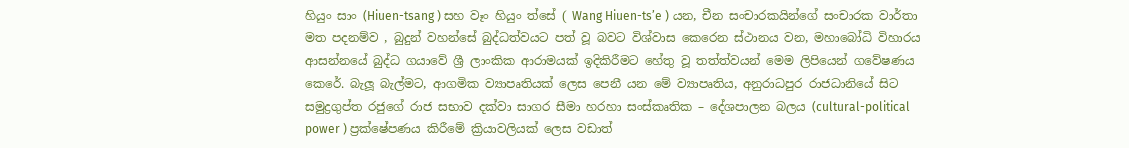හියුං සාං (Hiuen-tsang ) සහ වෑං හියුං ත්සේ ( Wang Hiuen-ts’e ) යන, චීන සංචාරකයින්ගේ සංචාරක වාර්තා මත පදනම්ව , බුදුන් වහන්සේ බුද්ධත්වයට පත් වූ බවට විශ්වාස කෙරෙන ස්ථානය වන, මහාබෝධි විහාරය ආසන්නයේ බුද්ධ ගයාවේ ශ්‍රී ලාංකික ආරාමයක් ඉදිකිරීමට හේතු වූ තත්ත්වයන් මෙම ලිපියෙන් ගවේෂණය කෙරේ. බැලූ බැල්මට, ආගමික ව්‍යාපෘතියක් ලෙස පෙනී යන මේ ව්‍යාපෘතිය, අනුරාධපුර රාජධානියේ සිට සමුද්‍රගුප්ත රජුගේ රාජ සභාව දක්වා සාගර සීමා හරහා සංස්කෘතික – දේශපාලන බලය (cultural-political power ) ප්‍රක්ෂේපණය කිරීමේ ක්‍රියාවලියක් ලෙස වඩාත්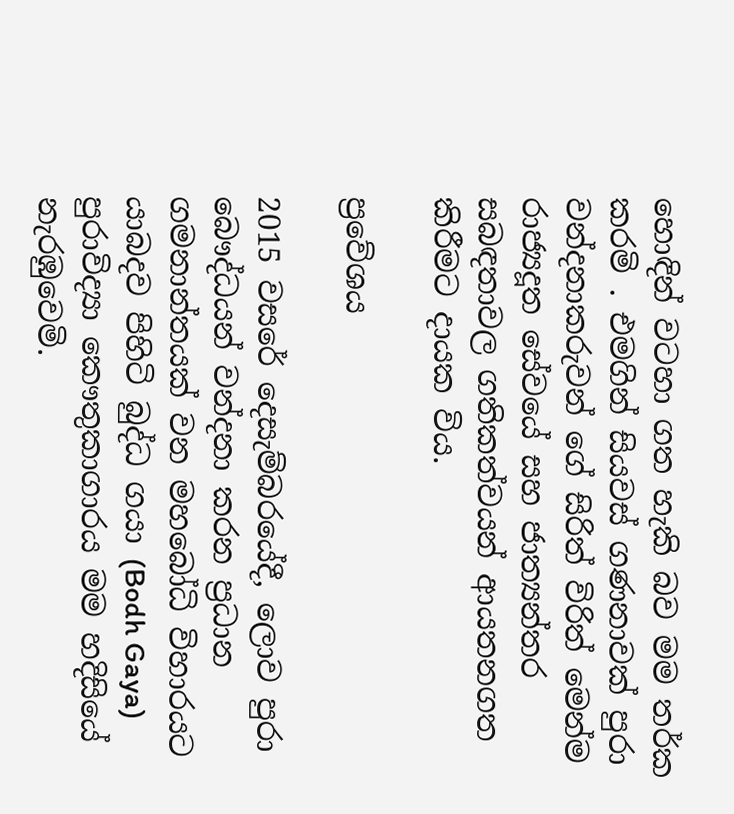හොඳින් වටහා ගත හැකි බව මම තර්ක කරමි . එමගින් සියවස් ගණනාවක් පුරා වන්දනාකරුවන් ගේ සිරිත් විරිත් මෙන්ම රාජ්‍යදූත සේවයේ සහ ජාත්‍යන්තර සබඳතාවල ගතිකත්වයන් ආයතනගත කිරීමට දායක විය.

ප්‍රවේශය

2015 වසරේ දෙසැම්බරයේදී, ලොව පුරා බෞද්ධයන් වන්දනා කරන ප්‍රධාන ගමනාන්තයක් වන මහබෝධි විහාරයට යාබදව පිහිටි බුද්ධ ගයා (Bodh Gaya) පුරාවිද්‍යා කෞතුකාගාරය මම හදිසියේ නැරඹුවෙමි.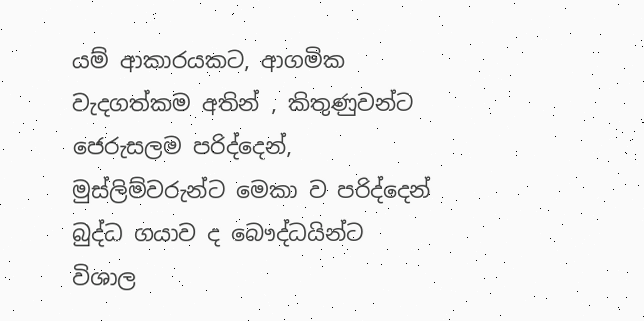යම් ආකාරයකට, ආගමික වැදගත්කම අතින් , කිතුණුවන්ට ජෙරුසලම පරිද්දෙන්, මුස්ලිම්වරුන්ට මෙකා ව පරිද්දෙන් බුද්ධ ගයාව ද බෞද්ධයින්ට විශාල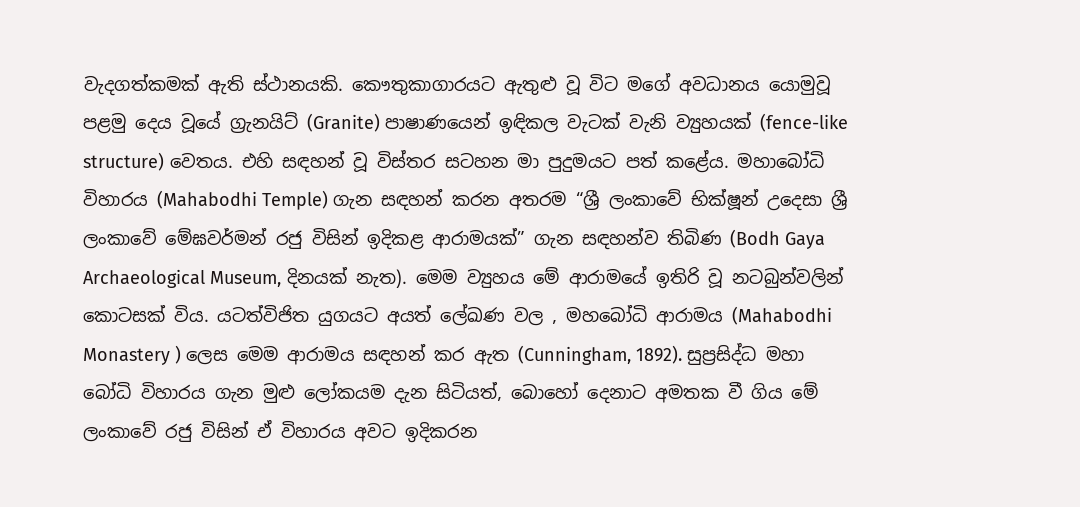වැදගත්කමක් ඇති ස්ථානයකි. කෞතුකාගාරයට ඇතුළු වූ විට මගේ අවධානය යොමුවූ පළමු දෙය වූයේ ග්‍රැනයිට් (Granite) පාෂාණයෙන් ඉඳිකල වැටක් වැනි ව්‍යුහයක් (fence-like structure) වෙතය. එහි සඳහන් වූ විස්තර සටහන මා පුදුමයට පත් කළේය. මහාබෝධි විහාරය (Mahabodhi Temple) ගැන සඳහන් කරන අතරම “ශ්‍රී ලංකාවේ භික්ෂූන් උදෙසා ශ්‍රී ලංකාවේ මේඝවර්මන් රජු විසින් ඉදිකළ ආරාමයක්” ගැන සඳහන්ව තිබිණ (Bodh Gaya Archaeological Museum, දිනයක් නැත). මෙම ව්‍යුහය මේ ආරාමයේ ඉතිරි වූ නටබුන්වලින් කොටසක් විය. යටත්විජිත යුගයට අයත් ලේඛණ වල , මහබෝධි ආරාමය (Mahabodhi Monastery ) ලෙස මෙම ආරාමය සඳහන් කර ඇත (Cunningham, 1892). සුප්‍රසිද්ධ මහා බෝධි විහාරය ගැන මුළු ලෝකයම දැන සිටියත්, බොහෝ දෙනාට අමතක වී ගිය මේ ලංකාවේ රජු විසින් ඒ විහාරය අවට ඉදිකරන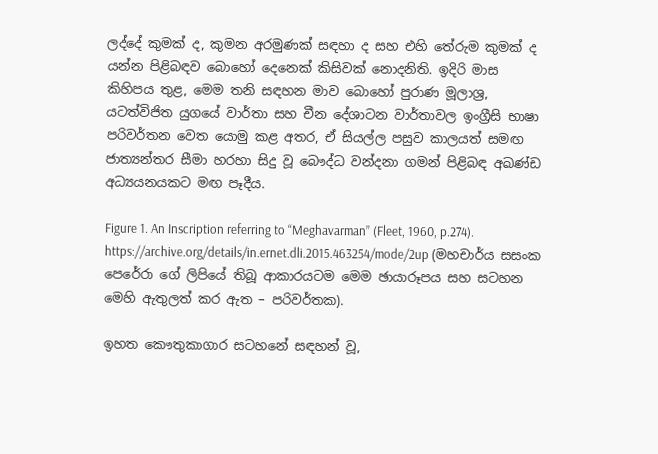ලද්දේ කුමක් ද, කුමන අරමුණක් සඳහා ද සහ එහි තේරුම කුමක් ද යන්න පිළිබඳව බොහෝ දෙනෙක් කිසිවක් නොදනිති. ඉදිරි මාස කිහිපය තුළ, මෙම තනි සඳහන මාව බොහෝ පුරාණ මූලාශ්‍ර, යටත්විජිත යුගයේ වාර්තා සහ චීන දේශාටන වාර්තාවල ඉංග්‍රීසි භාෂා පරිවර්තන වෙත යොමු කළ අතර, ඒ සියල්ල පසුව කාලයත් සමඟ ජාත්‍යන්තර සීමා හරහා සිදු වූ බෞද්ධ වන්දනා ගමන් පිළිබඳ අඛණ්ඩ අධ්‍යයනයකට මඟ පෑදීය.

Figure 1. An Inscription referring to “Meghavarman” (Fleet, 1960, p.274).
https://archive.org/details/in.ernet.dli.2015.463254/mode/2up (මහචාර්ය සසංක පෙරේරා ගේ ලිපියේ තිබූ ආකාරයටම මෙම ඡායාරූපය සහ සටහන මෙහි ඇතුලත් කර ඇත – පරිවර්තක).

ඉහත කෞතුකාගාර සටහනේ සඳහන් වූ,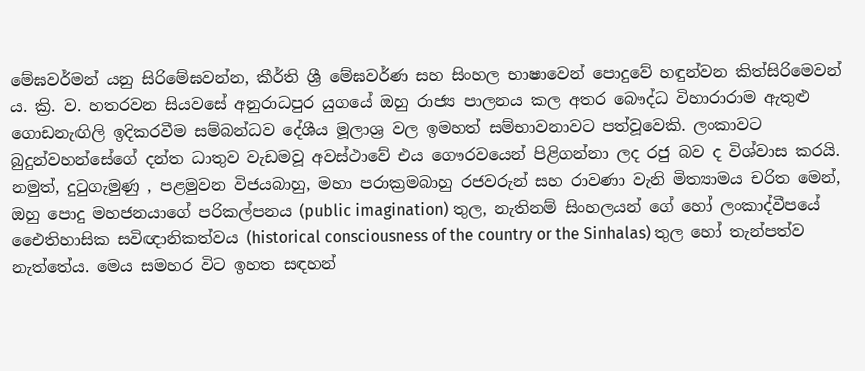මේඝවර්මන් යනු සිරිමේඝවන්න, කීර්ති ශ්‍රී මේඝවර්ණ සහ සිංහල භාෂාවෙන් පොදුවේ හඳුන්වන කිත්සිරිමෙවන් ය. ක්‍රි. ව. හතරවන සියවසේ අනුරාධපුර යුගයේ ඔහු රාජ්‍ය පාලනය කල අතර බෞද්ධ විහාරාරාම ඇතුළු ගොඩනැඟිලි ඉදිකරවීම සම්බන්ධව දේශීය මූලාශ්‍ර වල ඉමහත් සම්භාවනාවට පත්වූවෙකි. ලංකාවට බුදුන්වහන්සේගේ දන්ත ධාතුව වැඩමවූ අවස්ථාවේ එය ගෞරවයෙන් පිළිගන්නා ලද රජු බව ද විශ්වාස කරයි. නමුත්, දුටුගැමුණු , පළමුවන විජයබාහු, මහා පරාක්‍රමබාහු රජවරුන් සහ රාවණා වැනි මිත්‍යාමය චරිත මෙන්, ඔහු පොදු මහජනයාගේ පරිකල්පනය (public imagination) තුල, නැතිනම් සිංහලයන් ගේ හෝ ලංකාද්වීපයේ එෛතිහාසික සවිඥානිකත්වය (historical consciousness of the country or the Sinhalas) තුල හෝ තැන්පත්ව නැත්තේය. මෙය සමහර විට ඉහත සඳහන්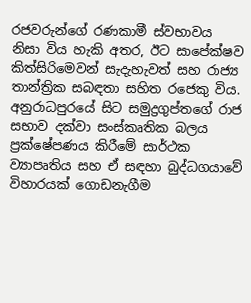රජවරුන්ගේ රණකාමී ස්වභාවය නිසා විය හැකි අතර, ඊට සාපේක්ෂව කිත්සිරිමෙවන් සැදැහැවත් සහ රාජ්‍ය තාන්ත්‍රික සබඳතා සහිත රජෙකු විය. අනුරාධපුරයේ සිට සමුද්‍රගුප්තගේ රාජ සභාව දක්වා සංස්කෘතික බලය ප්‍රක්ෂේපණය කිරීමේ සාර්ථක ව්‍යාපෘතිය සහ ඒ සඳහා බුද්ධගයාවේ විහාරයක් ගොඩනැගීම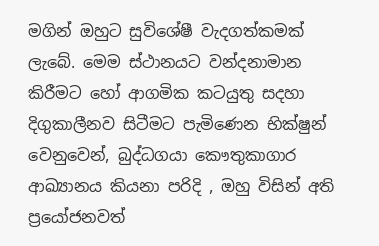මගින් ඔහුට සුවිශේෂී වැදගත්කමක් ලැබේ. මෙම ස්ථානයට වන්දනාමාන කිරීමට හෝ ආගමික කටයුතු සදහා දිගුකාලීනව සිටීමට පැමිණෙන භික්ෂුන් වෙනුවෙන්, බුද්ධගයා කෞතුකාගාර ආඛ්‍යානය කියනා පරිදි , ඔහු විසින් අති ප්‍රයෝජනවත්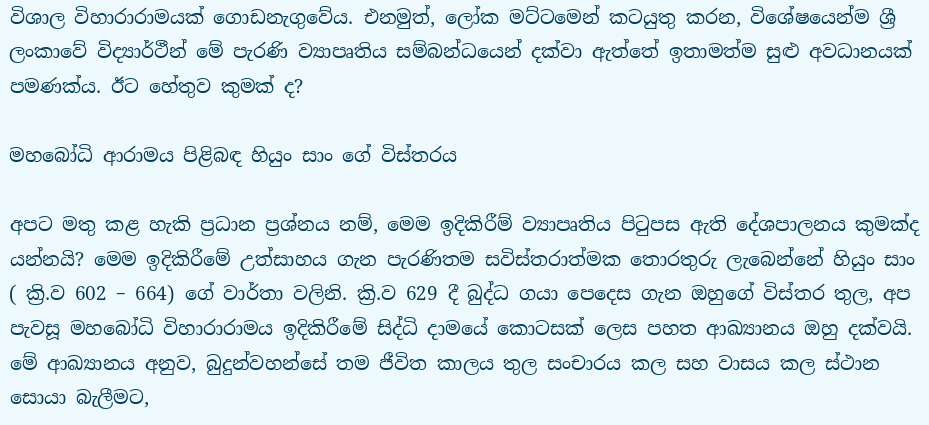විශාල විහාරාරාමයක් ගොඩනැගුවේය. එනමුත්, ලෝක මට්ටමෙන් කටයුතු කරන, විශේෂයෙන්ම ශ්‍රී ලංකාවේ විද්‍යාර්ථීන් මේ පැරණි ව්‍යාපෘතිය සම්බන්ධයෙන් දක්වා ඇත්තේ ඉතාමත්ම සුළු අවධානයක් පමණක්ය. ඊට හේතුව කුමක් ද?

මහබෝධි ආරාමය පිළිබඳ හියුං සාං ගේ විස්තරය

අපට මතු කළ හැකි ප්‍රධාන ප්‍රශ්නය නම්, මෙම ඉදිකිරීම් ව්‍යාපෘතිය පිටුපස ඇති දේශපාලනය කුමක්ද යන්නයි? මෙම ඉදිකිරීමේ උත්සාහය ගැන පැරණිතම සවිස්තරාත්මක තොරතුරු ලැබෙන්නේ හියුං සාං ( ක්‍රි.ව 602 – 664) ගේ වාර්තා වලිනි. ක්‍රි.ව 629 දී බුද්ධ ගයා පෙදෙස ගැන ඔහුගේ විස්තර තුල, අප පැවසූ මහබෝධි විහාරාරාමය ඉදිකිරීමේ සිද්ධි දාමයේ කොටසක් ලෙස පහත ආඛ්‍යානය ඔහු දක්වයි. මේ ආඛ්‍යානය අනුව, බුදුන්වහන්සේ තම ජීවිත කාලය තුල සංචාරය කල සහ වාසය කල ස්ථාන සොයා බැලීමට,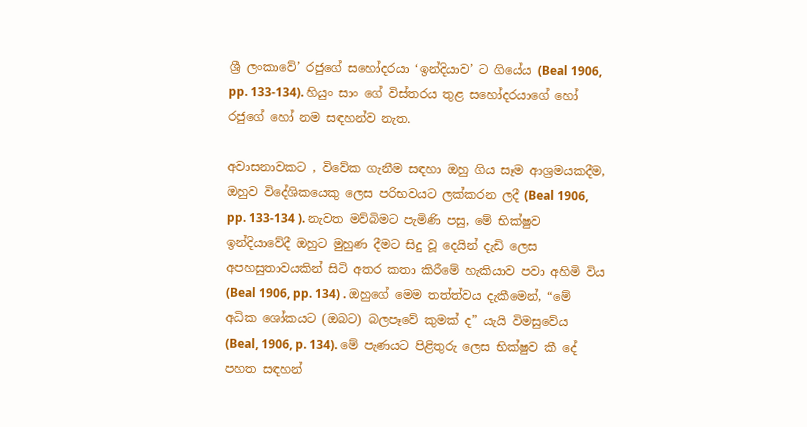ශ්‍රී ලංකාවේ’ රජුගේ සහෝදරයා ‘ඉන්දියාව’ ට ගියේය (Beal 1906, pp. 133-134). හියුං සාං ගේ විස්තරය තුළ සහෝදරයාගේ හෝ රජුගේ හෝ නම සඳහන්ව නැත.

අවාසනාවකට , විවේක ගැනීම සඳහා ඔහු ගිය සෑම ආශ්‍රමයකදීම, ඔහුව විදේශිකයෙකු ලෙස පරිභවයට ලක්කරන ලදී (Beal 1906, pp. 133-134 ). නැවත මව්බිමට පැමිණි පසු, මේ භික්ෂුව ඉන්දියාවේදී ඔහුට මුහුණ දීමට සිදු වූ දෙයින් දැඩි ලෙස අපහසුතාවයකින් සිටි අතර කතා කිරීමේ හැකියාව පවා අහිමි විය (Beal 1906, pp. 134) . ඔහුගේ මෙම තත්ත්වය දැකීමෙන්, “මේ අධික ශෝකයට (ඔබට) බලපෑවේ කුමක් ද” යැයි විමසුවේය (Beal, 1906, p. 134). මේ පැණයට පිළිතුරු ලෙස භික්ෂුව කී දේ පහත සඳහන්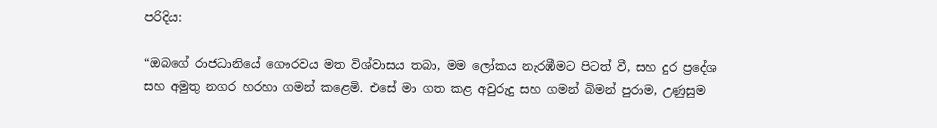පරිදිය:

“ඔබගේ රාජධානියේ ගෞරවය මත විශ්වාසය තබා, මම ලෝකය නැරඹීමට පිටත් වී, සහ දුර ප්‍රදේශ සහ අමුතු නගර හරහා ගමන් කළෙමි. එසේ මා ගත කළ අවුරුදු සහ ගමන් බිමන් පුරාම, උණුසුම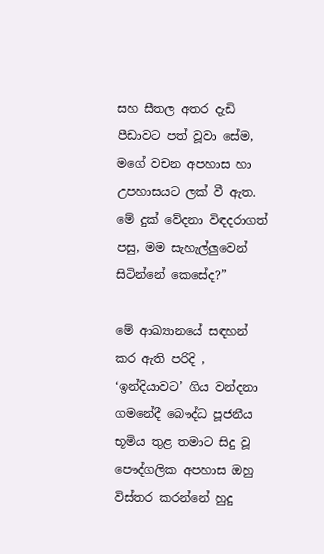සහ සීතල අතර දැඩි පීඩාවට පත් වූවා සේම, මගේ වචන අපහාස හා උපහාසයට ලක් වී ඇත. මේ දුක් වේදනා විඳදරාගත් පසු, මම සැහැල්ලුවෙන් සිටින්නේ කෙසේද?”

මේ ආඛ්‍යානයේ සඳහන් කර ඇති පරිදි , ‘ඉන්දියාවට’ ගිය වන්දනා ගමනේදී බෞද්ධ පූජනීය භූමිය තුළ තමාට සිදු වූ පෞද්ගලික අපහාස ඔහු විස්තර කරන්නේ හුදු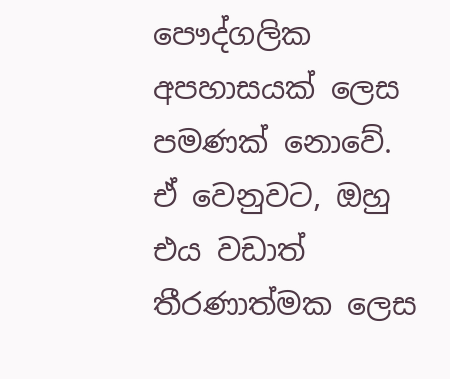පෞද්ගලික අපහාසයක් ලෙස පමණක් නොවේ. ඒ වෙනුවට, ඔහු එය වඩාත් තීරණාත්මක ලෙස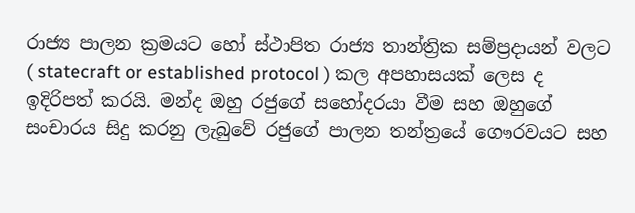රාජ්‍ය පාලන ක්‍රමයට හෝ ස්ථාපිත රාජ්‍ය තාන්ත්‍රික සම්ප්‍රදායන් වලට ( statecraft or established protocol ) කල අපහාසයක් ලෙස ද ඉදිරිපත් කරයි. මන්ද ඔහු රජුගේ සහෝදරයා වීම සහ ඔහුගේ සංචාරය සිදු කරනු ලැබුවේ රජුගේ පාලන තන්ත්‍රයේ ගෞරවයට සහ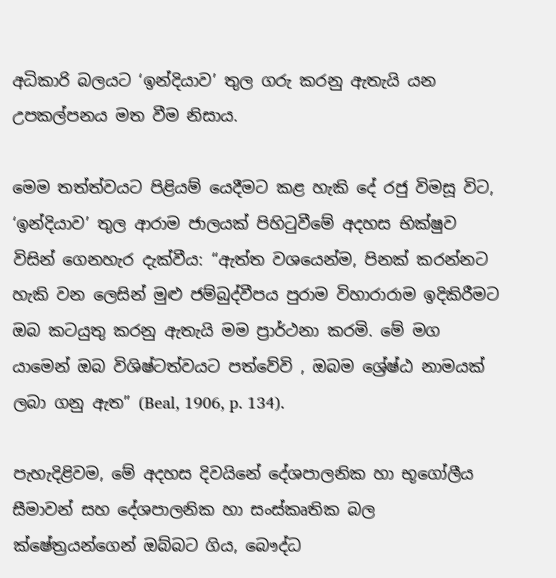අධිකාරි බලයට ‘ඉන්දියාව’ තුල ගරු කරනු ඇතැයි යන උපකල්පනය මත වීම නිසාය.

මෙම තත්ත්වයට පිළියම් යෙදීමට කළ හැකි දේ රජු විමසූ විට, ‘ඉන්දියාව’ තුල ආරාම ජාලයක් පිහිටුවීමේ අදහස භික්ෂුව විසින් ගෙනහැර දැක්වීය: “ඇත්ත වශයෙන්ම, පිනක් කරන්නට හැකි වන ලෙසින් මුළු ජම්බුද්වීපය පුරාම විහාරාරාම ඉදිකිරීමට ඔබ කටයුතු කරනු ඇතැයි මම ප්‍රාර්ථනා කරමි. මේ මග යාමෙන් ඔබ විශිෂ්ටත්වයට පත්වේවි , ඔබම ශ්‍රේෂ්ඨ නාමයක් ලබා ගනු ඇත” (Beal, 1906, p. 134).

පැහැදිළිවම, මේ අදහස දිවයිනේ දේශපාලනික හා භූගෝලීය සීමාවන් සහ දේශපාලනික හා සංස්කෘතික බල ක්ෂේත්‍රයන්ගෙන් ඔබ්බට ගිය, බෞද්ධ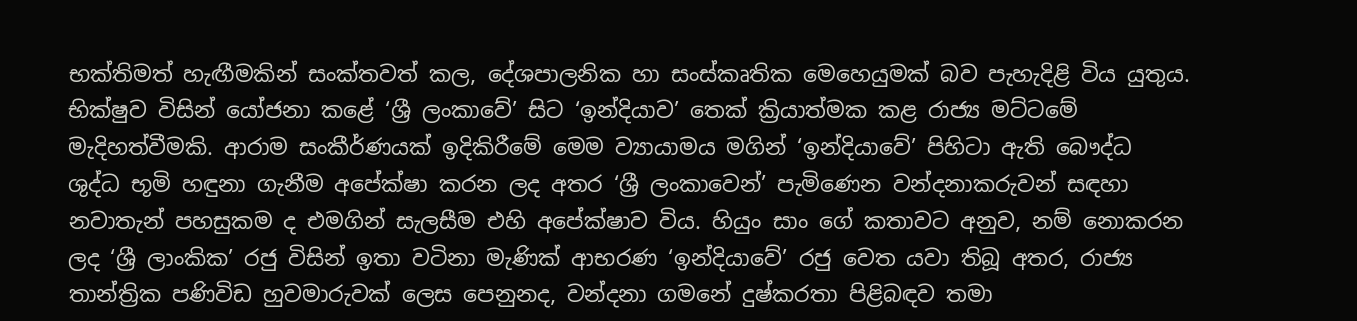භක්තිමත් හැඟීමකින් සංක්තවත් කල, දේශපාලනික හා සංස්කෘතික මෙහෙයුමක් බව පැහැදිළි විය යුතුය. භික්ෂුව විසින් යෝජනා කළේ ‘ශ්‍රී ලංකාවේ’ සිට ‘ඉන්දියාව’ තෙක් ක්‍රියාත්මක කළ රාජ්‍ය මට්ටමේ මැදිහත්වීමකි. ආරාම සංකීර්ණයක් ඉදිකිරීමේ මෙම ව්‍යායාමය මගින් ‘ඉන්දියාවේ’ පිහිටා ඇති බෞද්ධ ශුද්ධ භූමි හඳුනා ගැනීම අපේක්ෂා කරන ලද අතර ‘ශ්‍රී ලංකාවෙන්’ පැමිණෙන වන්දනාකරුවන් සඳහා නවාතැන් පහසුකම ද එමගින් සැලසීම එහි අපේක්ෂාව විය. හියුං සාං ගේ කතාවට අනුව, නම් නොකරන ලද ‘ශ්‍රී ලාංකික’ රජු විසින් ඉතා වටිනා මැණික් ආභරණ ‘ඉන්දියාවේ’ රජු වෙත යවා තිබූ අතර, රාජ්‍ය තාන්ත්‍රික පණිවිඩ හුවමාරුවක් ලෙස පෙනුනද, වන්දනා ගමනේ දුෂ්කරතා පිළිබඳව තමා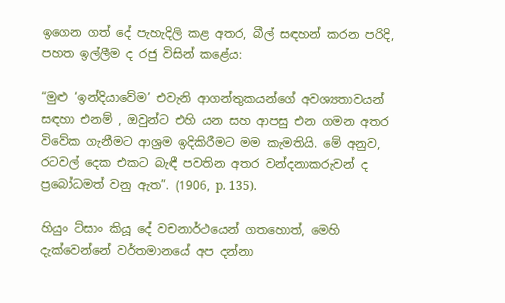ඉගෙන ගත් දේ පැහැදිලි කළ අතර, බීල් සඳහන් කරන පරිදි, පහත ඉල්ලීම ද රජු විසින් කළේය:

“මුළු ‘ඉන්දියාවේම’ එවැනි ආගන්තුකයන්ගේ අවශ්‍යතාවයන් සඳහා එනම් , ඔවුන්ට එහි යන සහ ආපසු එන ගමන අතර විවේක ගැනීමට ආශ්‍රම ඉදිකිරීමට මම කැමතියි. මේ අනුව, රටවල් දෙක එකට බැඳී පවතින අතර වන්දනාකරුවන් ද ප්‍රබෝධමත් වනු ඇත”. (1906, p. 135).

හියුං ට්සාං කියූ දේ වචනාර්ථයෙන් ගතහොත්, මෙහි දැක්වෙන්නේ වර්තමානයේ අප දන්නා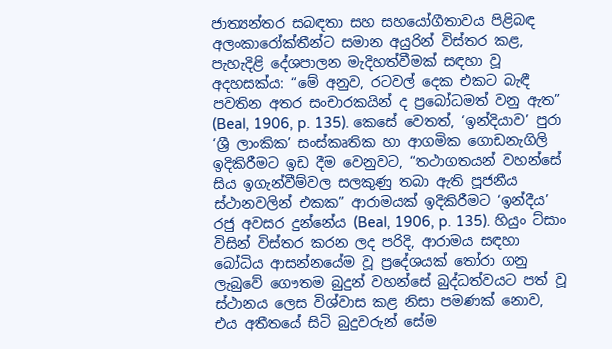ජාත්‍යන්තර සබඳතා සහ සහයෝගීතාවය පිළිබඳ අලංකාරෝක්තීන්ට සමාන අයුරින් විස්තර කළ, පැහැදිළි දේශපාලන මැදිහත්වීමක් සඳහා වූ අදහසක්ය: “මේ අනුව, රටවල් දෙක එකට බැඳී පවතින අතර සංචාරකයින් ද ප්‍රබෝධමත් වනු ඇත” (Beal, 1906, p. 135). කෙසේ වෙතත්, ‘ඉන්දියාව’ පුරා ‘ශ්‍රී ලාංකික’ සංස්කෘතික හා ආගමික ගොඩනැගිලි ඉදිකිරීමට ඉඩ දීම වෙනුවට, “තථාගතයන් වහන්සේ සිය ඉගැන්වීම්වල සලකුණු තබා ඇති පූජනීය ස්ථානවලින් එකක” ආරාමයක් ඉදිකිරීමට ‘ඉන්දීය’ රජු අවසර දුන්නේය (Beal, 1906, p. 135). හියුං ට්සාං විසින් විස්තර කරන ලද පරිදි, ආරාමය සඳහා බෝධිය ආසන්නයේම වූ ප්‍රදේශයක් තෝරා ගනු ලැබුවේ ගෞතම බුදුන් වහන්සේ බුද්ධත්වයට පත් වූ ස්ථානය ලෙස විශ්වාස කළ නිසා පමණක් නොව, එය අතීතයේ සිටි බුදුවරුන් සේම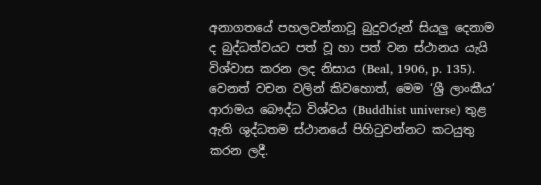අනාගතයේ පහලවන්නාවූ බුදුවරුන් සියලු දෙනාම ද බුද්ධත්වයට පත් වූ හා පත් වන ස්ථානය යැයි විශ්වාස කරන ලද නිසාය (Beal, 1906, p. 135). වෙනත් වචන වලින් කිවහොත්, මෙම ‘ශ්‍රී ලාංකීය’ ආරාමය බෞද්ධ විශ්වය (Buddhist universe) තුළ ඇති ශුද්ධතම ස්ථානයේ පිහිටුවන්නට කටයුතු කරන ලදී.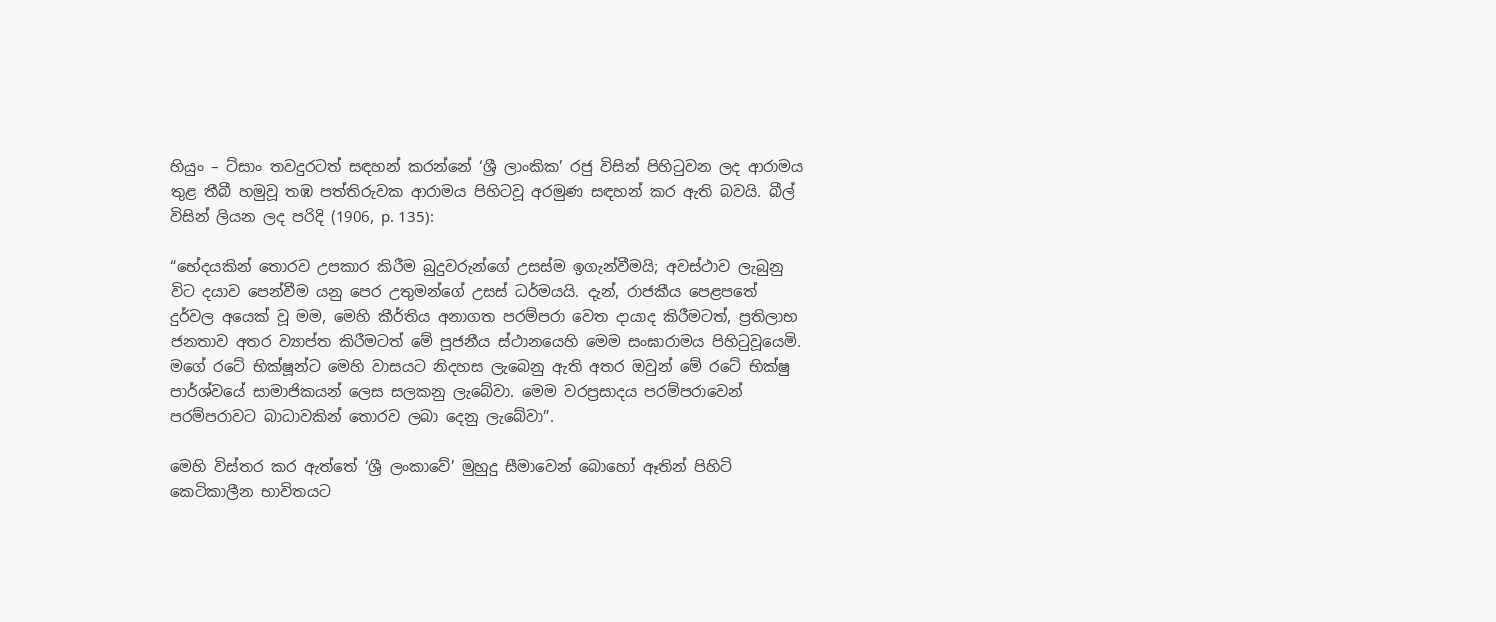හියුං – ට්සාං තවදුරටත් සඳහන් කරන්නේ ‘ශ්‍රී ලාංකික’ රජු විසින් පිහිටුවන ලද ආරාමය තුළ තීබී හමුවූ තඹ පත්තිරුවක ආරාමය පිහිටවූ අරමුණ සඳහන් කර ඇති බවයි. බීල් විසින් ලියන ලද පරිදි (1906, p. 135):

“භේදයකින් තොරව උපකාර කිරීම බුදුවරුන්ගේ උසස්ම ඉගැන්වීමයි; අවස්ථාව ලැබුනු විට දයාව පෙන්වීම යනු පෙර උතුමන්ගේ උසස් ධර්මයයි. දැන්, රාජකීය පෙළපතේ දුර්වල අයෙක් වූ මම, මෙහි කීර්තිය අනාගත පරම්පරා වෙත දායාද කිරීමටත්, ප්‍රතිලාභ ජනතාව අතර ව්‍යාප්ත කිරීමටත් මේ පූජනීය ස්ථානයෙහි මෙම සංඝාරාමය පිහිටුවූයෙමි. මගේ රටේ භික්ෂූන්ට මෙහි වාසයට නිදහස ලැබෙනු ඇති අතර ඔවුන් මේ රටේ භික්ෂු පාර්ශ්වයේ සාමාජිකයන් ලෙස සලකනු ලැබේවා. මෙම වරප්‍රසාදය පරම්පරාවෙන් පරම්පරාවට බාධාවකින් තොරව ලබා දෙනු ලැබේවා”.

මෙහි විස්තර කර ඇත්තේ ‘ශ්‍රී ලංකාවේ’ මුහුදු සීමාවෙන් බොහෝ ඈතින් පිහිටි කෙටිකාලීන භාවිතයට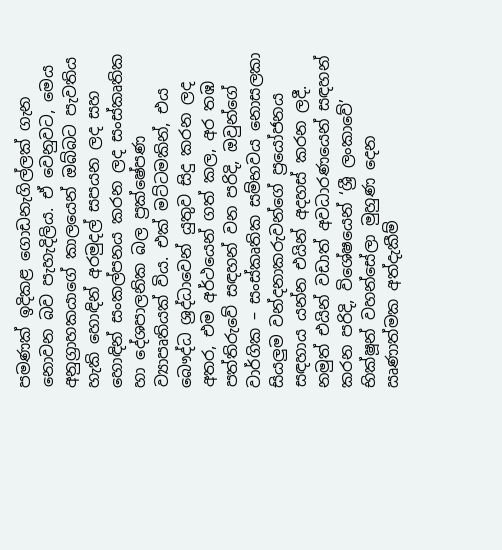පමණක් ඉදිකළ ගොඩනැගිල්ලක් ගැන නොවන බව පැහැදිලිය. ඒ වෙනුවට, මෙය අනුග්‍රාහකයාගේ කාලයෙන් ඔබ්බට පැවතිය හැකි හොඳින් අරමුදල් සපයන ලද සහ හොඳින් සංකල්පනය කරන ලද සංස්කෘතික හා දේශපාලනික බල ප්‍රක්ෂේපණ ව්‍යාපෘතියක් විය. එක් මට්ටමකින්, එය බෞද්ධ ශ්‍රද්ධාවෙන් යුතුව සිදු කරන ලද අතර, එම අර්ථයෙන් ගත් කල, අර තඹ පත්තිරුවේ සඳහන් වන පරිදි, ඔවුන්ගේ වාර්ගික – සංස්කෘතික සම්භවය නොසලකා සියලුම වන්දනාකරුවන්ගේ ප්‍රයෝජනය සඳහාය යන්න එයින් අදහස් කරන ලදී. නමුත් එයින් වඩාත් අවධාරණයෙන් සඳහන් කරන පරිදි, විශේෂයෙන් ‘ශ්‍රී ලංකාවේ’ භික්ෂූන් වහන්සේලා මුහුණ දෙන ඍණාත්මක අත්දැකීම්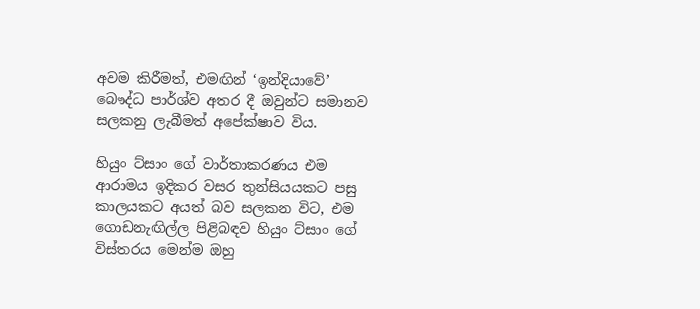අවම කිරීමත්, එමඟින් ‘ඉන්දියාවේ’ බෞද්ධ පාර්ශ්ව අතර දී ඔවුන්ට සමානව සලකනු ලැබීමත් අපේක්ෂාව විය.

හියුං ට්සාං ගේ වාර්තාකරණය එම ආරාමය ඉදිකර වසර තුන්සියයකට පසු කාලයකට අයත් බව සලකන විට, එම ගොඩනැඟිල්ල පිළිබඳව හියුං ට්සාං ගේ විස්තරය මෙන්ම ඔහු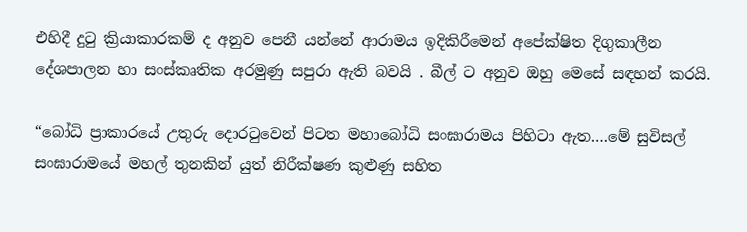එහිදී දුටු ක්‍රියාකාරකම් ද අනුව පෙනී යන්නේ ආරාමය ඉදිකිරීමෙන් අපේක්ෂිත දිගුකාලීන දේශපාලන හා සංස්කෘතික අරමුණු සපුරා ඇති බවයි . බීල් ට අනුව ඔහු මෙසේ සඳහන් කරයි.

“බෝධි ප්‍රාකාරයේ උතුරු දොරටුවෙන් පිටත මහාබෝධි සංඝාරාමය පිහිටා ඇත….මේ සුවිසල් සංඝාරාමයේ මහල් තුනකින් යුත් නිරීක්ෂණ කුළුණු සහිත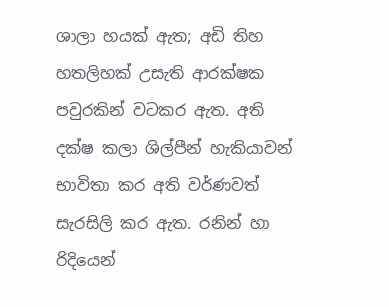ශාලා හයක් ඇත; අඩි තිහ හතලිහක් උසැති ආරක්ෂක පවුරකින් වටකර ඇත. අති දක්ෂ කලා ශිල්පීන් හැකියාවන් භාවිතා කර අති වර්ණවත් සැරසිලි කර ඇත. රනින් හා රිදියෙන්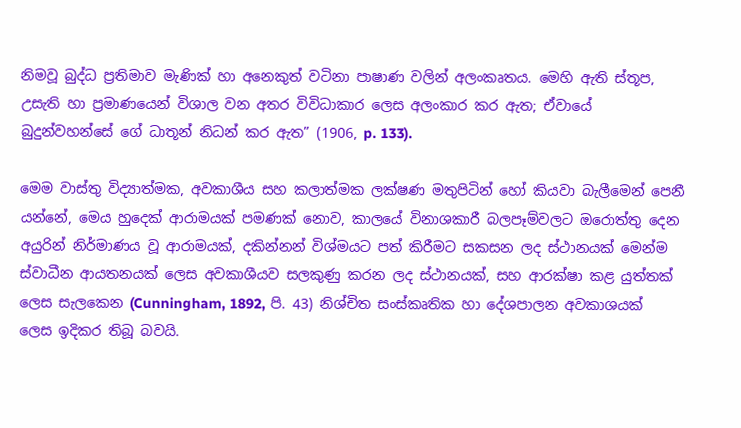නිමවූ බුද්ධ ප්‍රතිමාව මැණික් හා අනෙකුත් වටිනා පාෂාණ වලින් අලංකෘතය. මෙහි ඇති ස්තූප, උසැති හා ප්‍රමාණයෙන් විශාල වන අතර විවිධාකාර ලෙස අලංකාර කර ඇත; ඒවායේ බුදුන්වහන්සේ ගේ ධාතූන් නිධන් කර ඇත” (1906, p. 133).

මෙම වාස්තු විද්‍යාත්මක, අවකාශීය සහ කලාත්මක ලක්ෂණ මතුපිටින් හෝ කියවා බැලීමෙන් පෙනී යන්නේ, මෙය හුදෙක් ආරාමයක් පමණක් නොව, කාලයේ විනාශකාරී බලපෑම්වලට ඔරොත්තු දෙන අයුරින් නිර්මාණය වූ ආරාමයක්, දකින්නන් විශ්මයට පත් කිරීමට සකසන ලද ස්ථානයක් මෙන්ම ස්වාධීන ආයතනයක් ලෙස අවකාශීයව සලකුණු කරන ලද ස්ථානයක්, සහ ආරක්ෂා කළ යුත්තක් ලෙස සැලකෙන (Cunningham, 1892, පි. 43) නිශ්චිත සංස්කෘතික හා දේශපාලන අවකාශයක් ලෙස ඉදිකර තිබූ බවයි.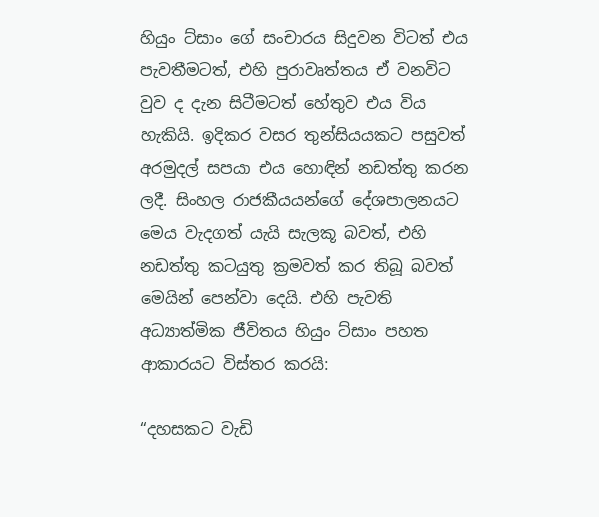හියුං ට්සාං ගේ සංචාරය සිදුවන විටත් එය පැවතීමටත්, එහි පුරාවෘත්තය ඒ වනවිට වුව ද දැන සිටීමටත් හේතුව එය විය හැකියි. ඉදිකර වසර තුන්සියයකට පසුවත් අරමුදල් සපයා එය හොඳින් නඩත්තු කරන ලදී. සිංහල රාජකීයයන්ගේ දේශපාලනයට මෙය වැදගත් යැයි සැලකූ බවත්, එහි නඩත්තු කටයුතු ක්‍රමවත් කර තිබූ බවත් මෙයින් පෙන්වා දෙයි. එහි පැවති අධ්‍යාත්මික ජීවිතය හියුං ට්සාං පහත ආකාරයට විස්තර කරයි:

“දහසකට වැඩි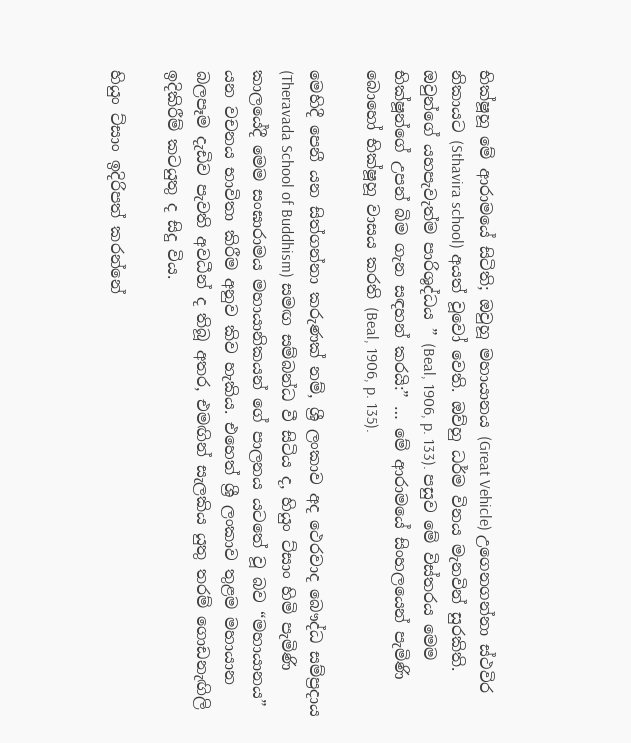භික්ෂූහූ මේ ආරාමයේ සිටිති; ඔවුහූ මහායානය (Great Vehicle) උගෙනගන්නා ස්ථවිර නිකායට (Sthavira school) අයත් වූවෝ වෙති. ඔව්හු ධර්ම විනය මැනවින් සුරකිති. ඔවුන්ගේ යහපැවැත්ම පාරිශුද්ධය ” (Beal, 1906, p. 133). පසුව මේ විස්තරය මෙම භික්ෂූන්ගේ උපන් බිම ගැන සඳහන් කරයි:” … මේ ආරාමයේ සිංහලයෙන් පැමිණි බොහෝ භික්ෂූහූ වාසය කරති (Beal, 1906, p. 135).

මෙහිදී පෙනී යන සිත්ගන්නා කරුණක් නම්, ශ්‍රී ලංකාව අද ථෙරවාද බෞද්ධ සම්ප්‍රදාය (Theravada School of Buddhism) සමඟ සම්බන්ධ වී සිටිය ද, හියුං ට්සාං හිමි පැමිණි කාලයේදී මෙම සංඝාරාමය මහායානිකයන් ගේ පාලනය යටතේ වූ බව “මහායානය” යන වචනය භාවිතා කිරීම අනුව කිව හැකිය. එහෙත් ශ්‍රී ලංකාව තුළම මහායාන බලපෑම දැඩිව පැවති අවධීන් ද තිබූ අතර, එමඟින් සැලකිය යුතු තරම් ගොඩනැඟිලි ඉදිකිරීම් කටයුතු ද සිදු විය.

හියුං ට්සාං ඉදිරිපත් කරන්නේ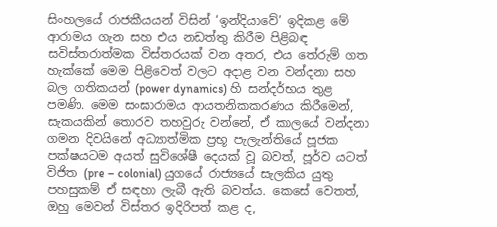සිංහලයේ රාජකීයයන් විසින් ‘ඉන්දියාවේ’ ඉදිකළ මේ ආරාමය ගැන සහ එය නඩත්තු කිරීම පිළිබඳ සවිස්තරාත්මක විස්තරයක් වන අතර, එය තේරුම් ගත හැක්කේ මෙම පිළිවෙත් වලට අදාළ වන වන්දනා සහ බල ගතිකයන් (power dynamics) හි සන්දර්භය තුළ පමණි. මෙම සංඝාරාමය ආයතනිකකරණය කිරීමෙන්, සැකයකින් තොරව තහවුරු වන්නේ, ඒ කාලයේ වන්දනා ගමන දිවයිනේ අධ්‍යාත්මික ප්‍රභූ පැලැන්තියේ පූජක පක්ෂයටම අයත් සුවිශේෂී දෙයක් වූ බවත්, පූර්ව යටත් විජිත (pre – colonial) යුගයේ රාජ්‍යයේ සැලකිය යුතු පහසුකම් ඒ සඳහා ලැබී ඇති බවත්ය. කෙසේ වෙතත්, ඔහු මෙවන් විස්තර ඉදිරිපත් කළ ද,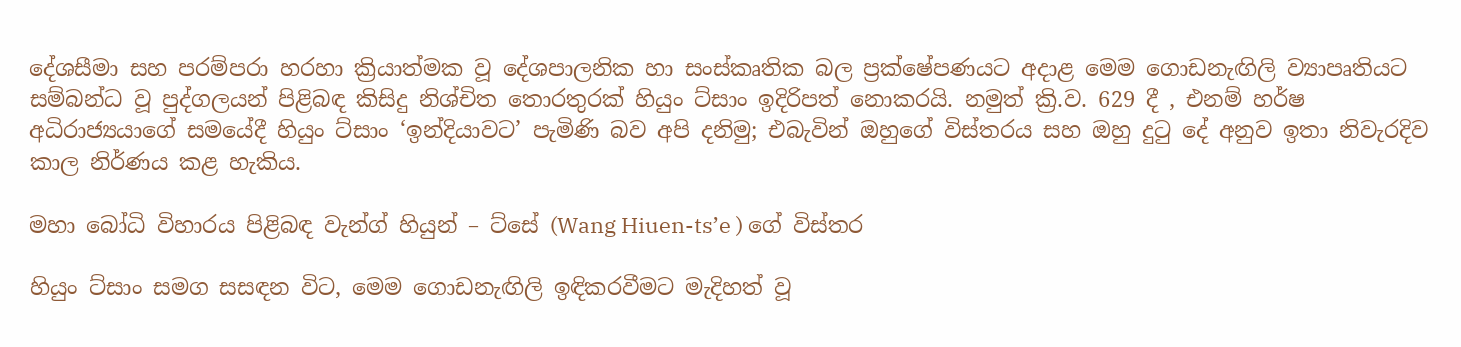දේශසීමා සහ පරම්පරා හරහා ක්‍රියාත්මක වූ දේශපාලනික හා සංස්කෘතික බල ප්‍රක්ෂේපණයට අදාළ මෙම ගොඩනැඟිලි ව්‍යාපෘතියට සම්බන්ධ වූ පුද්ගලයන් පිළිබඳ කිසිදු නිශ්චිත තොරතුරක් හියුං ට්සාං ඉදිරිපත් නොකරයි. නමුත් ක්‍රි.ව. 629 දී , එනම් හර්ෂ අධිරාජ්‍යයාගේ සමයේදී හියුං ට්සාං ‘ඉන්දියාවට’ පැමිණි බව අපි දනිමු; එබැවින් ඔහුගේ විස්තරය සහ ඔහු දුටු දේ අනුව ඉතා නිවැරදිව කාල නිර්ණය කළ හැකිය.

මහා බෝධි විහාරය පිළිබඳ වැන්ග් හියුන් – ට්සේ (Wang Hiuen-ts’e ) ගේ විස්තර

හියුං ට්සාං සමග සසඳන විට, මෙම ගොඩනැඟිලි ඉඳිකරවීමට මැදිහත් වූ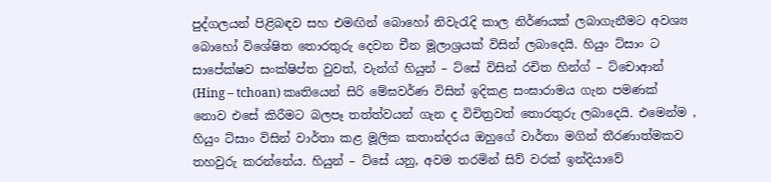පුද්ගලයන් පිළිබඳව සහ එමඟින් බොහෝ නිවැරැදි කාල නිර්ණයක් ලබාගැනීමට අවශ්‍ය බොහෝ විශේෂිත තොරතුරු දෙවන චීන මූලාශ්‍රයක් විසින් ලබාදෙයි. හියුං ට්සාං ට සාපේක්ෂව සංක්ෂිප්ත වුවත්, වැන්ග් හියුන් – ට්සේ විසින් රචිත හින්ග් – ට්චොආන් (Hing – tchoan) කෘතියෙන් සිරි මේඝවර්ණ විසින් ඉදිකළ සංඝාරාමය ගැන පමණක් නොව එසේ කිරීමට බලපෑ තත්ත්වයන් ගැන ද විචිත්‍රවත් තොරතුරු ලබාදෙයි. එමෙන්ම , හියුං ට්සාං විසින් වාර්තා කළ මූලික කතාන්දරය ඔහුගේ වාර්තා මගින් තීරණාත්මකව තහවුරු කරන්නේය. හියුන් – ට්සේ යනු, අවම තරමින් සිව් වරක් ඉන්දියාවේ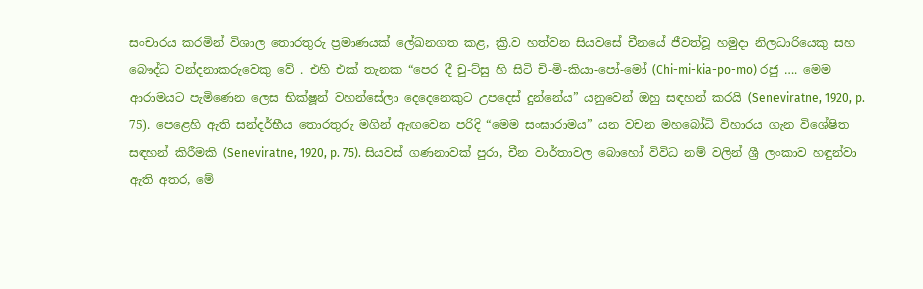සංචාරය කරමින් විශාල තොරතුරු ප්‍රමාණයක් ලේඛනගත කළ, ක්‍රි.ව හත්වන සියවසේ චීනයේ ජීවත්වූ හමුදා නිලධාරියෙකු සහ බෞද්ධ වන්දනාකරුවෙකු වේ . එහි එක් තැනක “පෙර දී චු-ට්සු හි සිටි චි-මි-කියා-පෝ-මෝ (Chi-mi-kia-po-mo) රජු …. මෙම ආරාමයට පැමිණෙන ලෙස භික්ෂූන් වහන්සේලා දෙදෙනෙකුට උපදෙස් දුන්නේය” යනුවෙන් ඔහු සඳහන් කරයි (Seneviratne, 1920, p. 75). පෙළෙහි ඇති සන්දර්භීය තොරතුරු මගින් ඇඟවෙන පරිදි “මෙම සංඝාරාමය” යන වචන මහබෝධි විහාරය ගැන විශේෂිත සඳහන් කිරීමකි (Seneviratne, 1920, p. 75). සියවස් ගණනාවක් පුරා, චීන වාර්තාවල බොහෝ විවිධ නම් වලින් ශ්‍රී ලංකාව හඳුන්වා ඇති අතර, මේ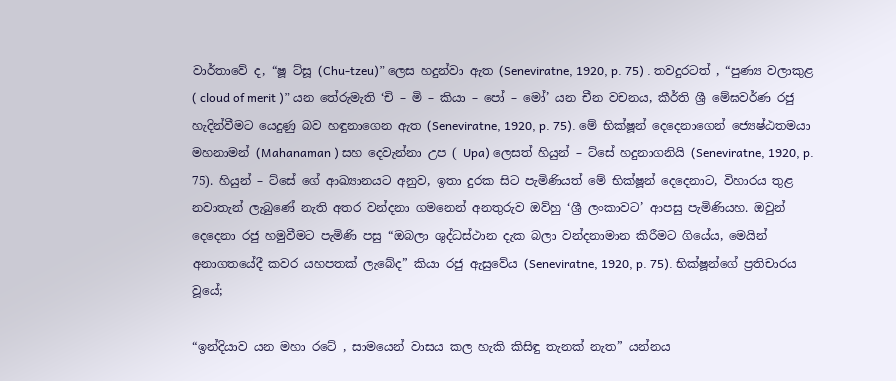වාර්තාවේ ද, “ෂූ ට්සූ (Chu-tzeu)” ලෙස හදුන්වා ඇත (Seneviratne, 1920, p. 75) . තවදුරටත් , “පුණ්‍ය වලාකුළ ( cloud of merit )” යන තේරුමැති ‘චි – මි – කියා – පෝ – මෝ’ යන චීන වචනය, කීර්ති ශ්‍රී මේඝවර්ණ රජු හැදින්වීමට යෙදුණු බව හඳුනාගෙන ඇත (Seneviratne, 1920, p. 75). මේ භික්ෂූන් දෙදෙනාගෙන් ජ්‍යෙෂ්ඨතමයා මහනාමන් (Mahanaman ) සහ දෙවැන්නා උප ( Upa) ලෙසත් හියුන් – ට්සේ හදුනාගනියි (Seneviratne, 1920, p. 75). හියුන් – ට්සේ ගේ ආඛ්‍යානයට අනුව, ඉතා දුරක සිට පැමිණියත් මේ භික්ෂූන් දෙදෙනාට, විහාරය තුළ නවාතැන් ලැබුණේ නැති අතර වන්දනා ගමනෙන් අනතුරුව ඔව්හු ‘ශ්‍රී ලංකාවට’ ආපසු පැමිණියහ. ඔවුන් දෙදෙනා රජු හමුවීමට පැමිණි පසු “ඔබලා ශුද්ධස්ථාන දැක බලා වන්දනාමාන කිරීමට ගියේය, මෙයින් අනාගතයේදී කවර යහපතක් ලැබේද” කියා රජු ඇසුවේය (Seneviratne, 1920, p. 75). භික්ෂූන්ගේ ප්‍රතිචාරය වූයේ;

“ඉන්දියාව යන මහා රටේ , සාමයෙන් වාසය කල හැකි කිසිඳු තැනක් නැත” යන්නය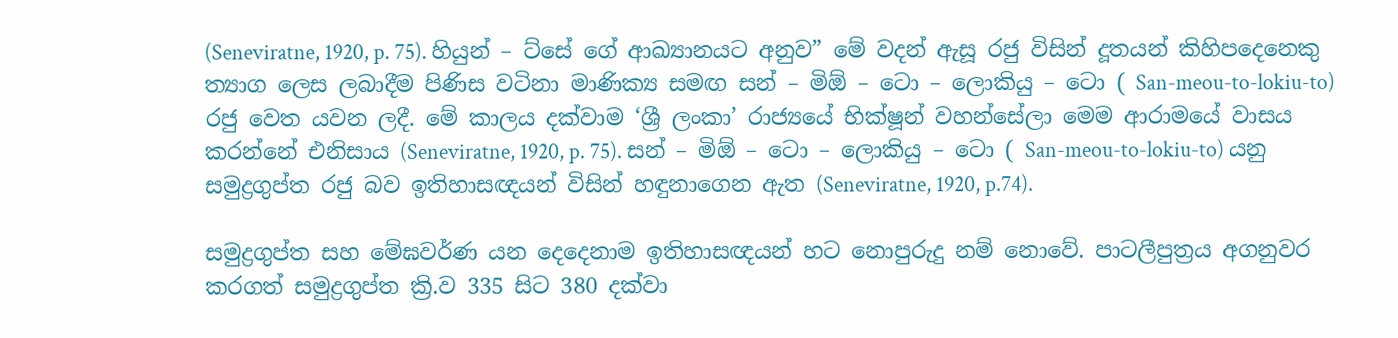(Seneviratne, 1920, p. 75). හියුන් – ට්සේ ගේ ආඛ්‍යානයට අනුව” මේ වදන් ඇසූ රජු විසින් දූතයන් කිහිපදෙනෙකු ත්‍යාග ලෙස ලබාදීම පිණිස වටිනා මාණික්‍ය සමඟ සන් – මිඕ – ටො – ලොකියු – ටො ( San-meou-to-lokiu-to) රජු වෙත යවන ලදී. මේ කාලය දක්වාම ‘ශ්‍රී ලංකා’ රාජ්‍යයේ භික්ෂූන් වහන්සේලා මෙම ආරාමයේ වාසය කරන්නේ එනිසාය (Seneviratne, 1920, p. 75). සන් – මිඕ – ටො – ලොකියු – ටො ( San-meou-to-lokiu-to) යනු සමුද්‍රගුප්ත රජු බව ඉතිහාසඥයන් විසින් හඳුනාගෙන ඇත (Seneviratne, 1920, p.74).

සමුද්‍රගුප්ත සහ මේඝවර්ණ යන දෙදෙනාම ඉතිහාසඥයන් හට නොපුරුදු නම් නොවේ. පාටලීපුත්‍රය අගනුවර කරගත් සමුද්‍රගුප්ත ක්‍රි.ව 335 සිට 380 දක්වා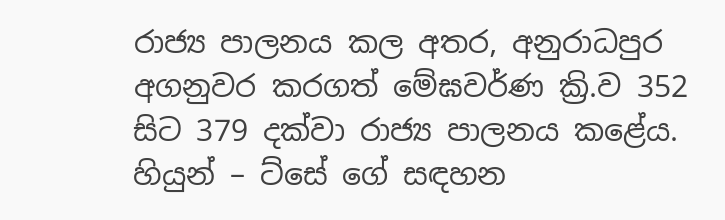රාජ්‍ය පාලනය කල අතර, අනුරාධපුර අගනුවර කරගත් මේඝවර්ණ ක්‍රි.ව 352 සිට 379 දක්වා රාජ්‍ය පාලනය කළේය. හියුන් – ට්සේ ගේ සඳහන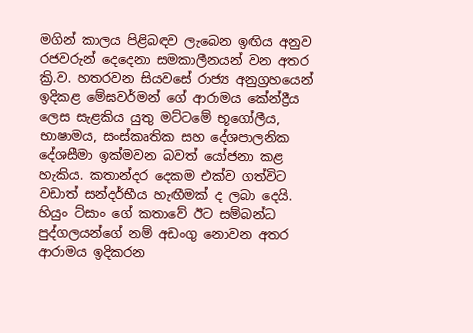මගින් කාලය පිළිබඳව ලැබෙන ඉඟිය අනුව රජවරුන් දෙදෙනා සමකාලීනයන් වන අතර ක්‍රි.ව. හතරවන සියවසේ රාජ්‍ය අනුග්‍රහයෙන් ඉදිකළ මේඝවර්මන් ගේ ආරාමය කේන්ද්‍රීය ලෙස සැළකිය යුතු මට්ටමේ භූගෝලීය, භාෂාමය, සංස්කෘතික සහ දේශපාලනික දේශසීමා ඉක්මවන බවත් යෝජනා කළ හැකිය. කතාන්දර දෙකම එක්ව ගත්විට වඩාත් සන්දර්භීය හැඟීමක් ද ලබා දෙයි. හියුං ට්සාං ගේ කතාවේ ඊට සම්බන්ධ පුද්ගලයන්ගේ නම් අඩංගු නොවන අතර ආරාමය ඉදිකරන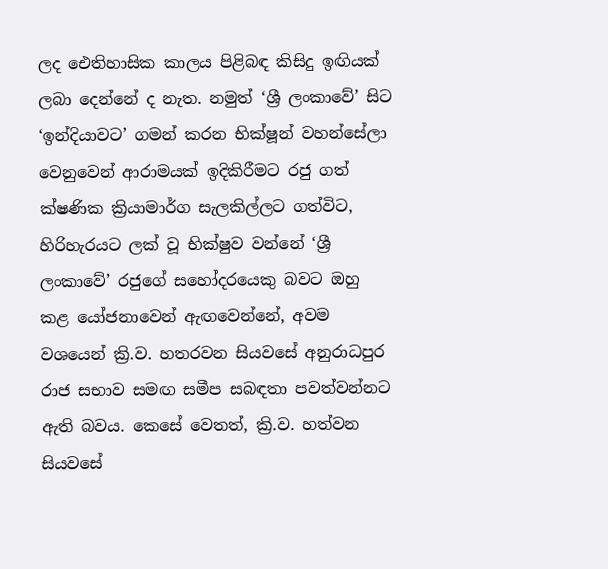ලද ඓතිහාසික කාලය පිළිබඳ කිසිදු ඉඟියක් ලබා දෙන්නේ ද නැත. නමුත් ‘ශ්‍රී ලංකාවේ’ සිට ‘ඉන්දියාවට’ ගමන් කරන භික්ෂූන් වහන්සේලා වෙනුවෙන් ආරාමයක් ඉදිකිරීමට රජු ගත් ක්ෂණික ක්‍රියාමාර්ග සැලකිල්ලට ගත්විට, හිරිහැරයට ලක් වූ භික්ෂුව වන්නේ ‘ශ්‍රී ලංකාවේ’ රජුගේ සහෝදරයෙකු බවට ඔහු කළ යෝජනාවෙන් ඇඟවෙන්නේ, අවම වශයෙන් ක්‍රි.ව. හතරවන සියවසේ අනුරාධපුර රාජ සභාව සමඟ සමීප සබඳතා පවත්වන්නට ඇති බවය. කෙසේ වෙතත්, ක්‍රි.ව. හත්වන සියවසේ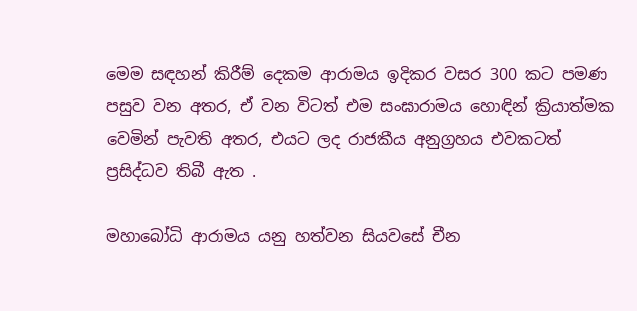මෙම සඳහන් කිරීම් දෙකම ආරාමය ඉදිකර වසර 300 කට පමණ පසුව වන අතර, ඒ වන විටත් එම සංඝාරාමය හොඳින් ක්‍රියාත්මක වෙමින් පැවති අතර, එයට ලද රාජකීය අනුග්‍රහය එවකටත් ප්‍රසිද්ධව තිබී ඇත .

මහාබෝධි ආරාමය යනු හත්වන සියවසේ චීන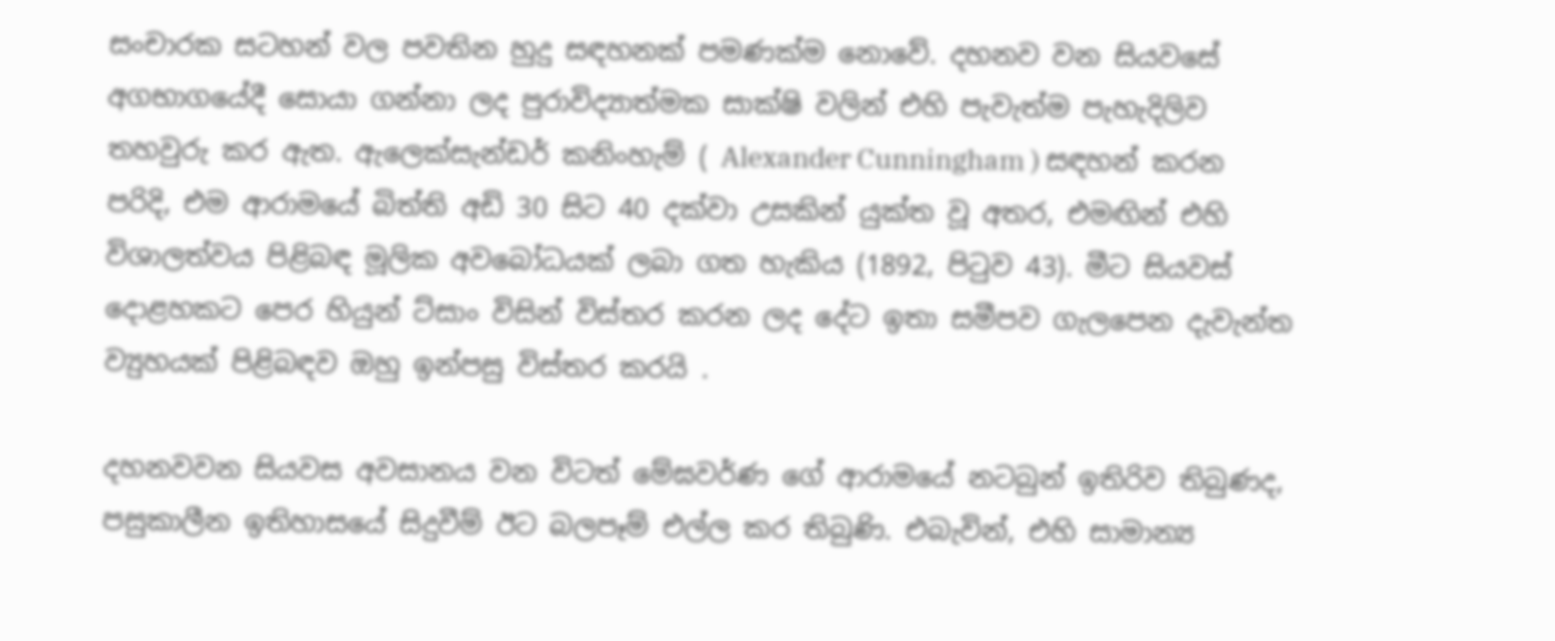සංචාරක සටහන් වල පවතින හුදු සඳහනක් පමණක්ම නොවේ. දහනව වන සියවසේ අගභාගයේදී සොයා ගන්නා ලද පුරාවිද්‍යාත්මක සාක්ෂි වලින් එහි පැවැත්ම පැහැදිලිව තහවුරු කර ඇත. ඇලෙක්සැන්ඩර් කනිංහැම් ( Alexander Cunningham ) සඳහන් කරන පරිදි, එම ආරාමයේ බිත්ති අඩි 30 සිට 40 දක්වා උසකින් යුක්ත වූ අතර, එමඟින් එහි විශාලත්වය පිළිබඳ මූලික අවබෝධයක් ලබා ගත හැකිය (1892, පිටුව 43). මීට සියවස් දොළහකට පෙර හියුන් ට්සාං විසින් විස්තර කරන ලද දේට ඉතා සමීපව ගැලපෙන දැවැන්ත ව්‍යුහයක් පිළිබඳව ඔහු ඉන්පසු විස්තර කරයි .

දහනවවන සියවස අවසානය වන විටත් මේඝවර්ණ ගේ ආරාමයේ නටබුන් ඉතිරිව තිබුණද, පසුකාලීන ඉතිහාසයේ සිදුවීම් ඊට බලපෑම් එල්ල කර තිබුණි. එබැවින්, එහි සාමාන්‍ය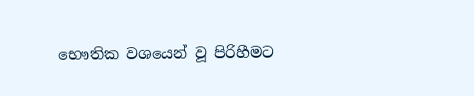භෞතික වශයෙන් වූ පිරිහීමට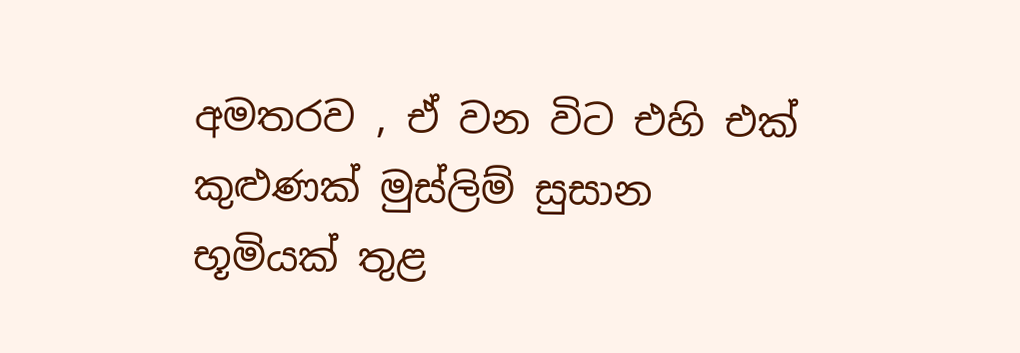අමතරව , ඒ වන විට එහි එක් කුළුණක් මුස්ලිම් සුසාන භූමියක් තුළ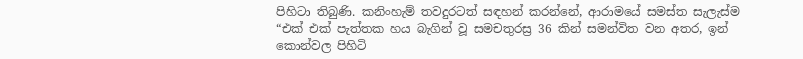පිහිටා තිබුණි. කනිංහැම් තවදුරටත් සඳහන් කරන්නේ, ආරාමයේ සමස්ත සැලැස්ම “එක් එක් පැත්තක හය බැගින් වූ සමචතුරස්‍ර 36 කින් සමන්විත වන අතර, ඉන් කොන්වල පිහිටි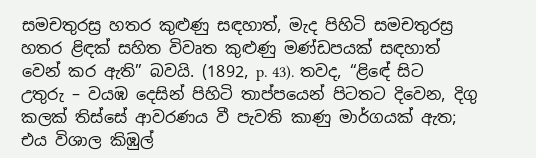සමචතුරස්‍ර හතර කුළුණු සඳහාත්, මැද පිහිටි සමචතුරස්‍ර හතර ළිඳක් සහිත විවෘත කුළුණු මණ්ඩපයක් සඳහාත් වෙන් කර ඇති” බවයි. (1892, p. 43). තවද, “ළිඳේ සිට උතුරු – වයඹ දෙසින් පිහිටි තාප්පයෙන් පිටතට දිවෙන, දිගු කලක් තිස්සේ ආවරණය වී පැවති කාණු මාර්ගයක් ඇත; එය විශාල කිඹුල්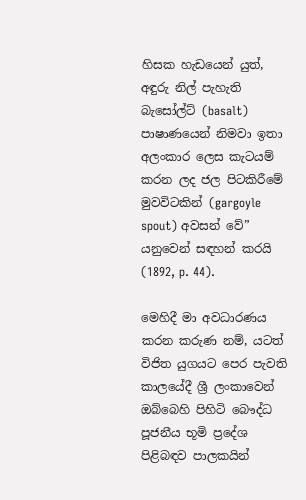හිසක හැඩයෙන් යුත්, අඳුරු නිල් පැහැති බැසෝල්ට් (basalt) පාෂාණයෙන් නිමවා ඉතා අලංකාර ලෙස කැටයම් කරන ලද ජල පිටකිරීමේ මුවවිටකින් (gargoyle spout) අවසන් වේ” යනුවෙන් සඳහන් කරයි (1892, p. 44).

මෙහිදී මා අවධාරණය කරන කරුණ නම්, යටත් විජිත යුගයට පෙර පැවති කාලයේදී ශ්‍රී ලංකාවෙන් ඔබ්බෙහි පිහිටි බෞද්ධ පූජනීය භූමි ප්‍රදේශ පිළිබඳව පාලකයින්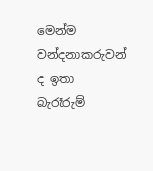මෙන්ම වන්දනාකරුවන් ද ඉතා බැරෑරුම්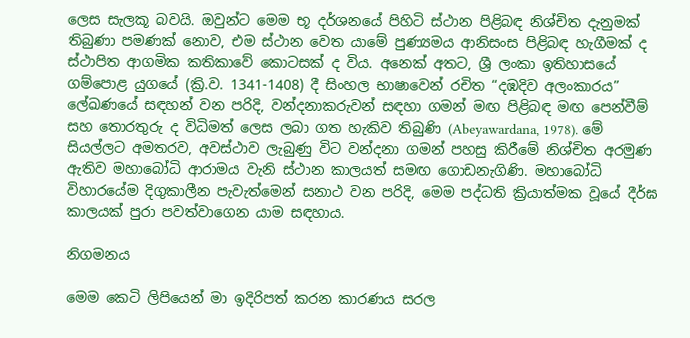ලෙස සැලකූ බවයි. ඔවුන්ට මෙම භූ දර්ශනයේ පිහිටි ස්ථාන පිළිබඳ නිශ්චිත දැනුමක් තිබුණා පමණක් නොව, එම ස්ථාන වෙත යාමේ පුණ්‍යමය ආනිසංස පිළිබඳ හැගීමක් ද ස්ථාපිත ආගමික කතිකාවේ කොටසක් ද විය. අනෙක් අතට, ශ්‍රී ලංකා ඉතිහාසයේ ගම්පොළ යුගයේ (ක්‍රි.ව. 1341-1408) දී සිංහල භාෂාවෙන් රචිත “දඹදිව අලංකාරය” ලේඛණයේ සඳහන් වන පරිදි, වන්දනාකරුවන් සඳහා ගමන් මඟ පිළිබඳ මඟ පෙන්වීම් සහ තොරතුරු ද විධිමත් ලෙස ලබා ගත හැකිව තිබුණි (Abeyawardana, 1978). මේ සියල්ලට අමතරව, අවස්ථාව ලැබුණු විට වන්දනා ගමන් පහසු කිරීමේ නිශ්චිත අරමුණ ඇතිව මහාබෝධි ආරාමය වැනි ස්ථාන කාලයත් සමඟ ගොඩනැගිණි. මහාබෝධි විහාරයේම දිගුකාලීන පැවැත්මෙන් සනාථ වන පරිදි, මෙම පද්ධති ක්‍රියාත්මක වූයේ දීර්ඝ කාලයක් පුරා පවත්වාගෙන යාම සඳහාය.

නිගමනය

මෙම කෙටි ලිපියෙන් මා ඉදිරිපත් කරන කාරණය සරල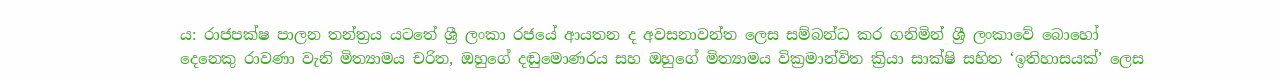ය: රාජපක්ෂ පාලන තන්ත්‍රය යටතේ ශ්‍රී ලංකා රජයේ ආයතන ද අවසනාවන්ත ලෙස සම්බන්ධ කර ගනිමින් ශ්‍රී ලංකාවේ බොහෝ දෙනෙකු රාවණා වැනි මිත්‍යාමය චරිත, ඔහුගේ දඬුමොණරය සහ ඔහුගේ මිත්‍යාමය වික්‍රමාන්විත ක්‍රියා සාක්ෂි සහිත ‘ඉතිහාසයක්’ ලෙස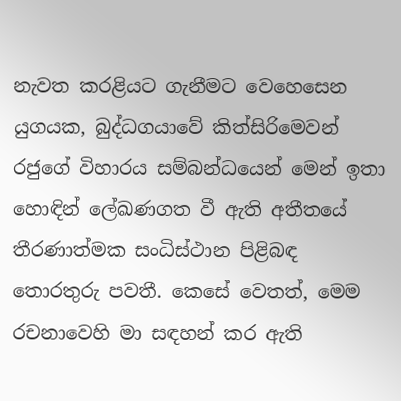නැවත කරළියට ගැනීමට වෙහෙසෙන යුගයක, බුද්ධගයාවේ කිත්සිරිමෙවන් රජුගේ විහාරය සම්බන්ධයෙන් මෙන් ඉතා හොඳින් ලේඛණගත වී ඇති අතීතයේ තීරණාත්මක සංධිස්ථාන පිළිබඳ තොරතුරු පවතී. කෙසේ වෙතත්, මෙම රචනාවෙහි මා සඳහන් කර ඇති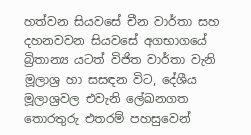හත්වන සියවසේ චීන වාර්තා සහ දහනවවන සියවසේ අගභාගයේ බ්‍රිතාන්‍ය යටත් විජිත වාර්තා වැනි මූලාශ්‍ර හා සසඳන විට, දේශීය මූලාශ්‍රවල එවැනි ලේඛනගත තොරතුරු එතරම් පහසුවෙන්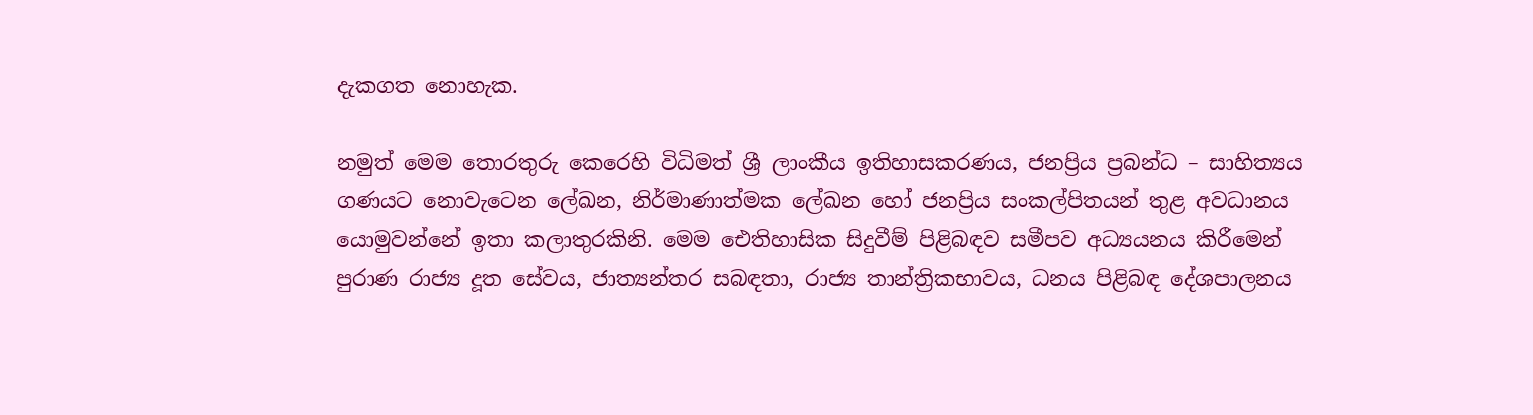දැකගත නොහැක.

නමුත් මෙම තොරතුරු කෙරෙහි විධිමත් ශ්‍රී ලාංකීය ඉතිහාසකරණය, ජනප්‍රිය ප්‍රබන්ධ – සාහිත්‍යය ගණයට නොවැටෙන ලේඛන, නිර්මාණාත්මක ලේඛන හෝ ජනප්‍රිය සංකල්පිතයන් තුළ අවධානය යොමුවන්නේ ඉතා කලාතුරකිනි. මෙම ඓතිහාසික සිදුවීම් පිළිබඳව සමීපව අධ්‍යයනය කිරීමෙන් පුරාණ රාජ්‍ය දූත සේවය, ජාත්‍යන්තර සබඳතා, රාජ්‍ය තාන්ත්‍රිකභාවය, ධනය පිළිබඳ දේශපාලනය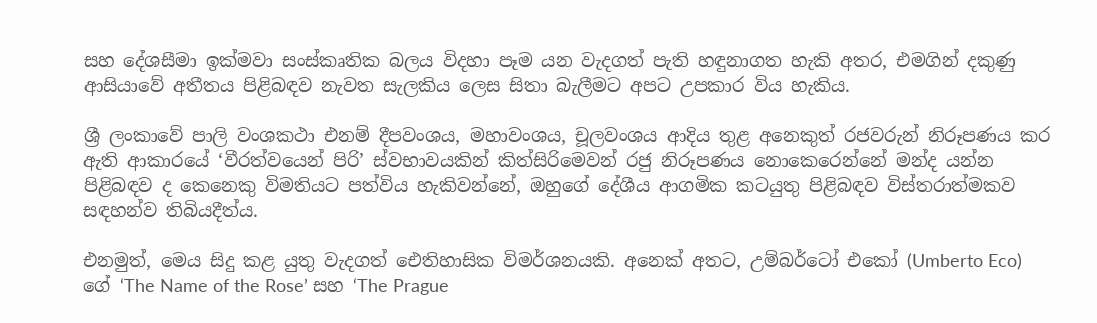සහ දේශසීමා ඉක්මවා සංස්කෘතික බලය විදහා පෑම යන වැදගත් පැති හඳුනාගත හැකි අතර, එමගින් දකුණු ආසියාවේ අතීතය පිළිබඳව නැවත සැලකිය ලෙස සිතා බැලීමට අපට උපකාර විය හැකිය.

ශ්‍රී ලංකාවේ පාලි වංශකථා එනම් දීපවංශය, මහාවංශය, චූලවංශය ආදිය තුළ අනෙකුත් රජවරුන් නිරූපණය කර ඇති ආකාරයේ ‘වීරත්වයෙන් පිරි’ ස්වභාවයකින් කිත්සිරිමෙවන් රජු නිරූපණය නොකෙරෙන්නේ මන්ද යන්න පිළිබඳව ද කෙනෙකු විමතියට පත්විය හැකිවන්නේ, ඔහුගේ දේශීය ආගමික කටයුතු පිළිබඳව විස්තරාත්මකව සඳහන්ව තිබියදීත්ය.

එනමුත්, මෙය සිදු කළ යුතු වැදගත් ඓතිහාසික විමර්ශනයකි. අනෙක් අතට, උම්බර්ටෝ එකෝ (Umberto Eco) ගේ ‘The Name of the Rose’ සහ ‘The Prague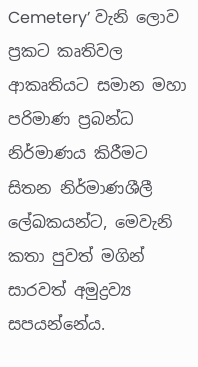Cemetery’ වැනි ලොව ප්‍රකට කෘතිවල ආකෘතියට සමාන මහා පරිමාණ ප්‍රබන්ධ නිර්මාණය කිරීමට සිතන නිර්මාණශීලී ලේඛකයන්ට, මෙවැනි කතා පුවත් මගින් සාරවත් අමුද්‍රව්‍ය සපයන්නේය.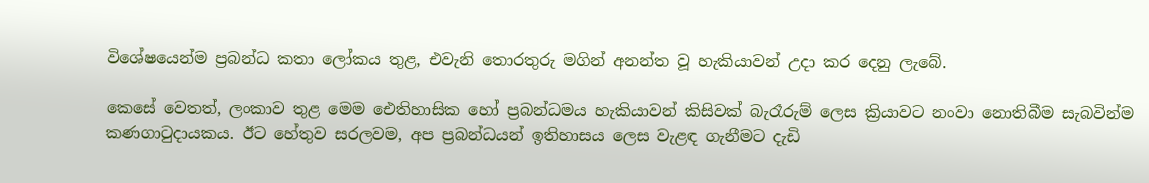විශේෂයෙන්ම ප්‍රබන්ධ කතා ලෝකය තුළ, එවැනි තොරතුරු මගින් අනන්ත වූ හැකියාවන් උදා කර දෙනු ලැබේ.

කෙසේ වෙතත්, ලංකාව තුළ මෙම ඓතිහාසික හෝ ප්‍රබන්ධමය හැකියාවන් කිසිවක් බැරෑරුම් ලෙස ක්‍රියාවට නංවා නොතිබීම සැබවින්ම කණගාටුදායකය. ඊට හේතුව සරලවම, අප ප්‍රබන්ධයන් ඉතිහාසය ලෙස වැළඳ ගැනීමට දැඩි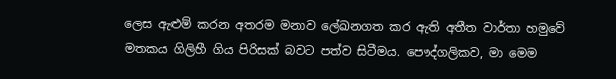ලෙස ඇළුම් කරන අතරම මනාව ලේඛනගත කර ඇති අතීත වාර්තා හමුවේ මතකය ගිලිහී ගිය පිරිසක් බවට පත්ව සිටීමය. පෞද්ගලිකව, මා මෙම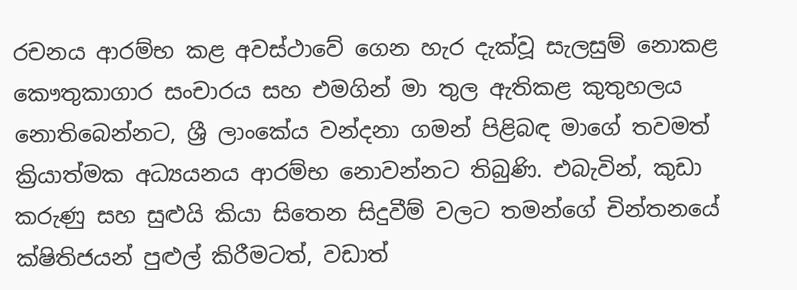රචනය ආරම්භ කළ අවස්ථාවේ ගෙන හැර දැක්වූ සැලසුම් නොකළ කෞතුකාගාර සංචාරය සහ එමගින් මා තුල ඇතිකළ කුතුහලය නොතිබෙන්නට, ශ්‍රී ලාංකේය වන්දනා ගමන් පිළිබඳ මාගේ තවමත් ක්‍රියාත්මක අධ්‍යයනය ආරම්භ නොවන්නට තිබුණි. එබැවින්, කුඩා කරුණු සහ සුළුයි කියා සිතෙන සිදුවීම් වලට තමන්ගේ චින්තනයේ ක්ෂිතිජයන් පුළුල් කිරීමටත්, වඩාත්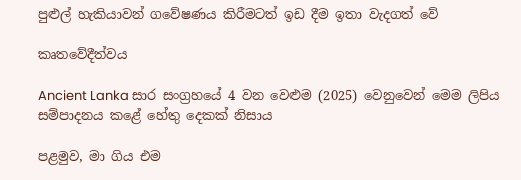පුළුල් හැකියාවන් ගවේෂණය කිරීමටත් ඉඩ දීම ඉතා වැදගත් වේ

කෘතවේදීත්වය

Ancient Lanka සාර සංග්‍රහයේ 4 වන වෙළුම (2025) වෙනුවෙන් මෙම ලිපිය සම්පාදනය කළේ හේතු දෙකක් නිසාය

පළමුව, මා ගිය එම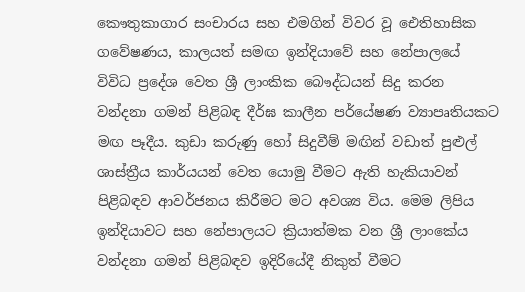කෞතුකාගාර සංචාරය සහ එමගින් විවර වූ ඓතිහාසික ගවේෂණය, කාලයත් සමඟ ඉන්දියාවේ සහ නේපාලයේ විවිධ ප්‍රදේශ වෙත ශ්‍රී ලාංකික බෞද්ධයන් සිදු කරන වන්දනා ගමන් පිළිබඳ දීර්ඝ කාලීන පර්යේෂණ ව්‍යාපෘතියකට මඟ පෑදීය. කුඩා කරුණු හෝ සිදුවීම් මඟින් වඩාත් පුළුල් ශාස්ත්‍රීය කාර්යයන් වෙත යොමු වීමට ඇති හැකියාවන් පිළිබඳව ආවර්ජනය කිරීමට මට අවශ්‍ය විය. මෙම ලිපිය ඉන්දියාවට සහ නේපාලයට ක්‍රියාත්මක වන ශ්‍රී ලාංකේය වන්දනා ගමන් පිළිබඳව ඉදිරියේදී නිකුත් වීමට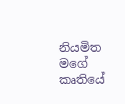නියමිත මගේ කෘතියේ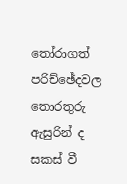තෝරාගත් පරිච්ඡේදවල තොරතුරු ඇසුරින් ද සකස් වී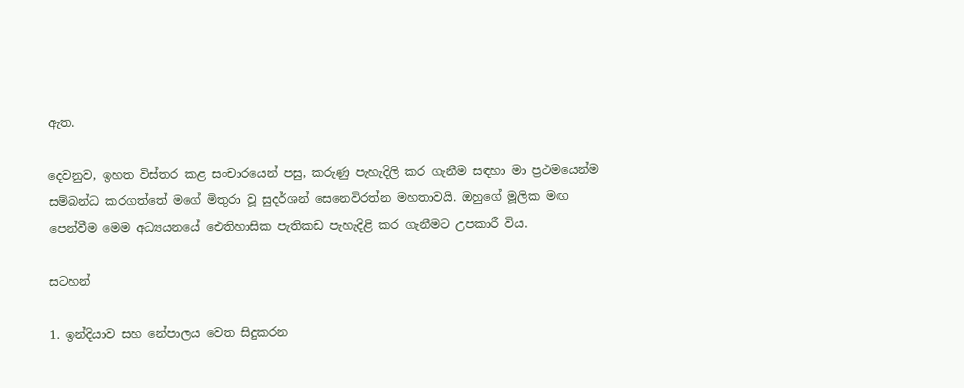ඇත.

දෙවනුව, ඉහත විස්තර කළ සංචාරයෙන් පසු, කරුණු පැහැදිලි කර ගැනීම සඳහා මා ප්‍රථමයෙන්ම සම්බන්ධ කරගත්තේ මගේ මිතුරා වූ සුදර්ශන් සෙනෙවිරත්න මහතාවයි. ඔහුගේ මූලික මඟ පෙන්වීම මෙම අධ්‍යයනයේ ඓතිහාසික පැතිකඩ පැහැදිළි කර ගැනීමට උපකාරී විය.

සටහන්

1. ඉන්දියාව සහ නේපාලය වෙත සිදුකරන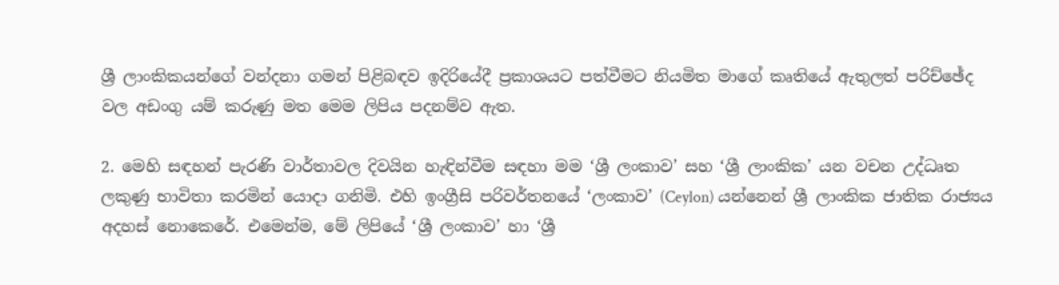ශ්‍රී ලාංකිකයන්ගේ වන්දනා ගමන් පිළිබඳව ඉදිරියේදී ප්‍රකාශයට පත්වීමට නියමිත මාගේ කෘතියේ ඇතුලත් පරිච්ඡේද වල අඩංගු යම් කරුණු මත මෙම ලිපිය පදනම්ව ඇත.

2. මෙහි සඳහන් පැරණි වාර්තාවල දිවයින හැඳින්වීම සඳහා මම ‘ශ්‍රී ලංකාව’ සහ ‘ශ්‍රී ලාංකික’ යන වචන උද්ධෘත ලකුණු භාවිතා කරමින් යොදා ගනිමි. එහි ඉංග්‍රීසි පරිවර්තනයේ ‘ලංකාව’ (Ceylon) යන්නෙන් ශ්‍රී ලාංකික ජාතික රාජ්‍යය අදහස් නොකෙරේ. එමෙන්ම, මේ ලිපියේ ‘ශ්‍රී ලංකාව’ හා ‘ශ්‍රී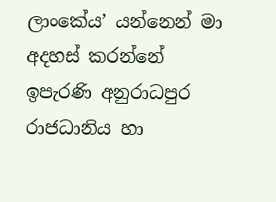ලාංකේය’ යන්නෙන් මා අදහස් කරන්නේ ඉපැරණි අනුරාධපුර රාජධානිය හා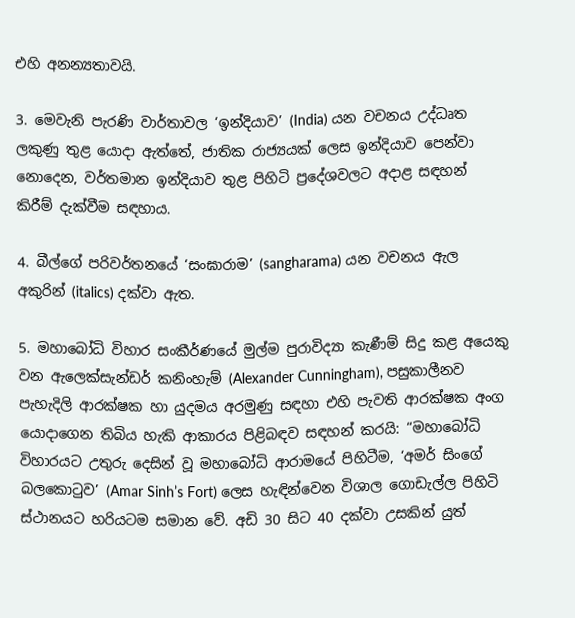එහි අනන්‍යතාවයි.

3. මෙවැනි පැරණි වාර්තාවල ‘ඉන්දියාව’ (India) යන වචනය උද්ධෘත ලකුණු තුළ යොදා ඇත්තේ, ජාතික රාජ්‍යයක් ලෙස ඉන්දියාව පෙන්වා නොදෙන, වර්තමාන ඉන්දියාව තුළ පිහිටි ප්‍රදේශවලට අදාළ සඳහන් කිරීම් දැක්වීම සඳහාය.

4. බීල්ගේ පරිවර්තනයේ ‘සංඝාරාම’ (sangharama) යන වචනය ඇල අකුරින් (italics) දක්වා ඇත.

5. මහාබෝධි විහාර සංකීර්ණයේ මුල්ම පුරාවිද්‍යා කැණීම් සිදු කළ අයෙකු වන ඇලෙක්සැන්ඩර් කනිංහැම් (Alexander Cunningham), පසුකාලීනව පැහැදිලි ආරක්ෂක හා යුදමය අරමුණු සඳහා එහි පැවති ආරක්ෂක අංග යොදාගෙන තිබිය හැකි ආකාරය පිළිබඳව සඳහන් කරයි: “මහාබෝධි විහාරයට උතුරු දෙසින් වූ මහාබෝධි ආරාමයේ පිහිටීම, ‘අමර් සිංගේ බලකොටුව’ (Amar Sinh’s Fort) ලෙස හැඳින්වෙන විශාල ගොඩැල්ල පිහිටි ස්ථානයට හරියටම සමාන වේ. අඩි 30 සිට 40 දක්වා උසකින් යුත්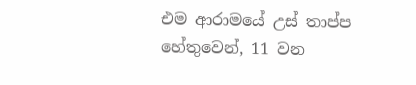එම ආරාමයේ උස් තාප්ප හේතුවෙන්, 11 වන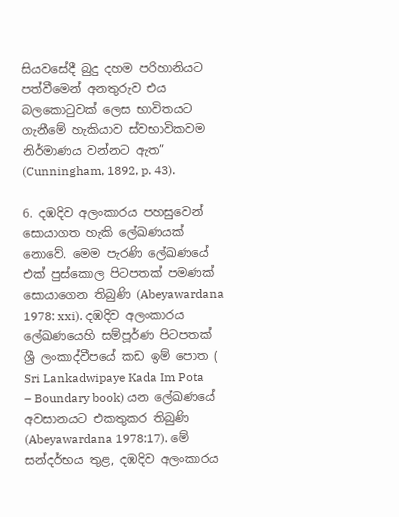සියවසේදී බුදු දහම පරිහානියට පත්වීමෙන් අනතුරුව එය බලකොටුවක් ලෙස භාවිතයට ගැනීමේ හැකියාව ස්වභාවිකවම නිර්මාණය වන්නට ඇත” (Cunningham, 1892, p. 43).

6. දඹදිව අලංකාරය පහසුවෙන් සොයාගත හැකි ලේඛණයක් නොවේ. මෙම පැරණි ලේඛණයේ එක් පුස්කොල පිටපතක් පමණක් සොයාගෙන තිබුණි (Abeyawardana 1978: xxi). දඹදිව අලංකාරය ලේඛණයෙහි සම්පූර්ණ පිටපතක් ශ්‍රී ලංකාද්වීපයේ කඩ ඉම් පොත ( Sri Lankadwipaye Kada Im Pota – Boundary book) යන ලේඛණයේ අවසානයට එකතුකර තිබුණි (Abeyawardana 1978:17). මේ සන්දර්භය තුළ, දඹදිව අලංකාරය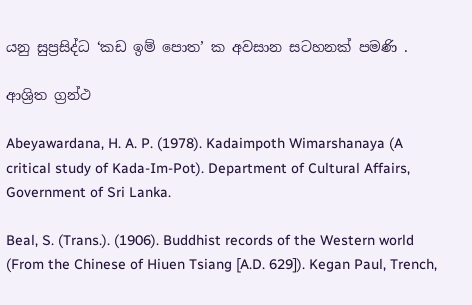යනු සුප්‍රසිද්ධ ‘කඩ ඉම් පොත’ ක අවසාන සටහනක් පමණි .

ආශ්‍රිත ග්‍රන්ථ

Abeyawardana, H. A. P. (1978). Kadaimpoth Wimarshanaya (A critical study of Kada-Im-Pot). Department of Cultural Affairs, Government of Sri Lanka.

Beal, S. (Trans.). (1906). Buddhist records of the Western world (From the Chinese of Hiuen Tsiang [A.D. 629]). Kegan Paul, Trench,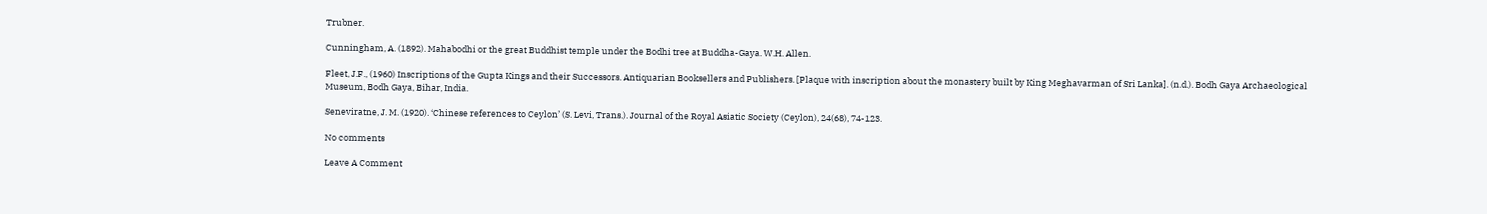Trubner.

Cunningham, A. (1892). Mahabodhi or the great Buddhist temple under the Bodhi tree at Buddha-Gaya. W.H. Allen.

Fleet, J.F., (1960) Inscriptions of the Gupta Kings and their Successors. Antiquarian Booksellers and Publishers. [Plaque with inscription about the monastery built by King Meghavarman of Sri Lanka]. (n.d.). Bodh Gaya Archaeological Museum, Bodh Gaya, Bihar, India.

Seneviratne, J. M. (1920). ‘Chinese references to Ceylon’ (S. Levi, Trans.). Journal of the Royal Asiatic Society (Ceylon), 24(68), 74-123.

No comments

Leave A Comment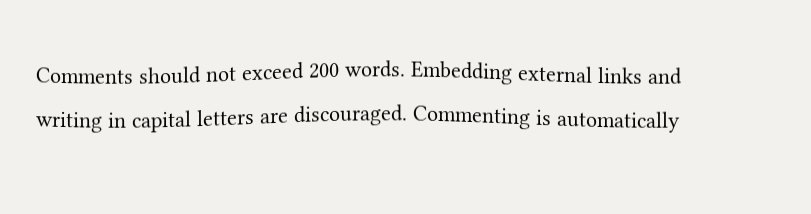Comments should not exceed 200 words. Embedding external links and writing in capital letters are discouraged. Commenting is automatically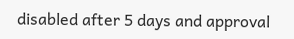disabled after 5 days and approval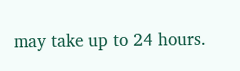may take up to 24 hours.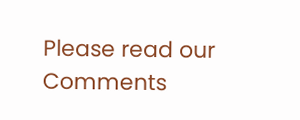Please read our Comments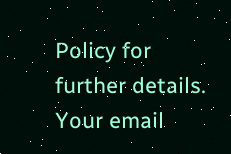Policy for further details. Your email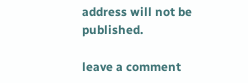address will not be published.

leave a comment